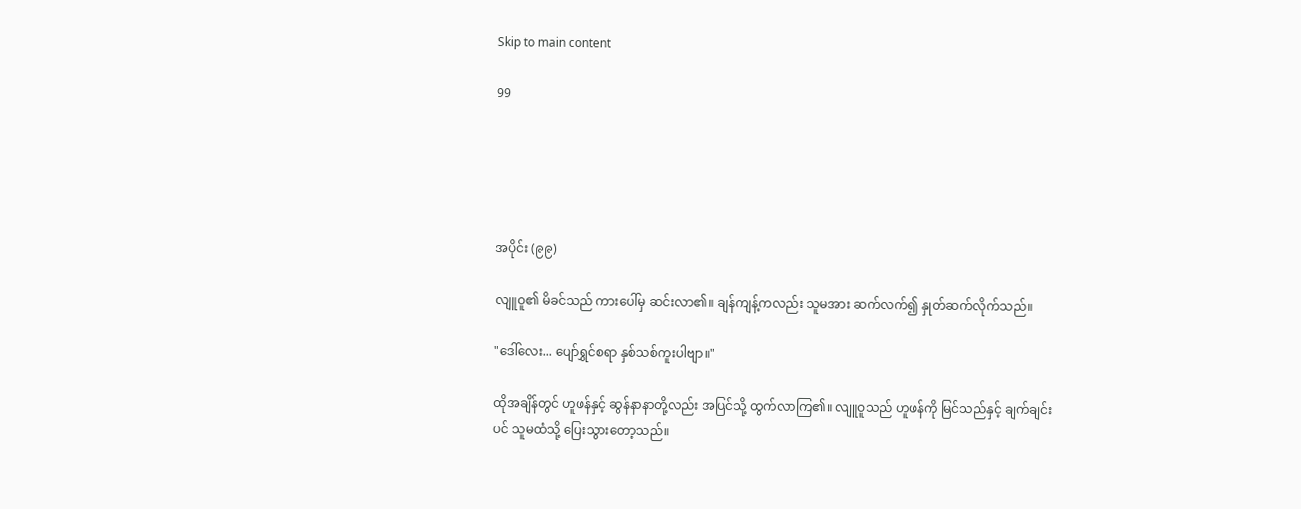Skip to main content

99





အပိုင်း (၉၉)

လျူဝူ၏ မိခင်သည် ကားပေါ်မှ ဆင်းလာ၏။ ချန်ကျန့်ကလည်း သူမအား ဆက်လက်၍ နှုတ်ဆက်လိုက်သည်။

"ဒေါ်လေး... ပျော်ရွှင်စရာ နှစ်သစ်ကူးပါဗျာ။"

ထိုအချိန်တွင် ဟူဖန်နှင့် ဆွန်နာနာတို့လည်း အပြင်သို့ ထွက်လာကြ၏။ လျူဝူသည် ဟူဖန်ကို မြင်သည်နှင့် ချက်ချင်းပင် သူမထံသို့ ပြေးသွားတော့သည်။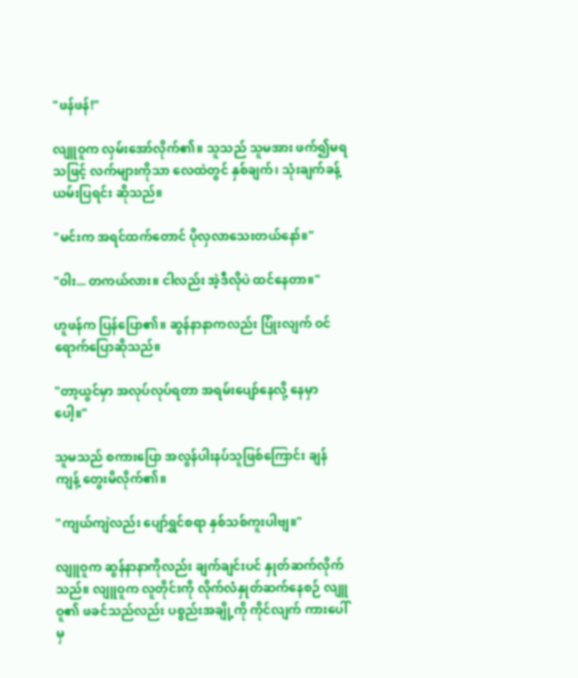"ဖန်ဖန်!"

လျူဝူက လှမ်းအော်လိုက်၏။ သူသည် သူမအား ဖက်၍မရသဖြင့် လက်များကိုသာ လေထဲတွင် နှစ်ချက်၊ သုံးချက်ခန့် ယမ်းပြရင်း ဆိုသည်။

"မင်းက အရင်ထက်တောင် ပိုလှလာသေးတယ်နော်။"

"ဝါး... တကယ်လား။ ငါလည်း အဲ့ဒီလိုပဲ ထင်နေတာ။"

ဟူဖန်က ပြန်ပြော၏။ ဆွန်နာနာကလည်း ပြုံးလျက် ဝင်ရောက်ပြောဆိုသည်။

"တာ့ယွင်မှာ အလုပ်လုပ်ရတာ အရမ်းပျော်နေလို့ နေမှာပေါ့။"

သူမသည် စကားပြော အလွန်ပါးနပ်သူဖြစ်ကြောင်း ချန်ကျန့် တွေးမိလိုက်၏။

"ကျယ်ကျဲလည်း ပျော်ရွှင်စရာ နှစ်သစ်ကူးပါဗျ။"

လျူဝူက ဆွန်နာနာကိုလည်း ချက်ချင်းပင် နှုတ်ဆက်လိုက်သည်။ လျူဝူက လူတိုင်းကို လိုက်လံနှုတ်ဆက်နေစဉ် လျူဝူ၏ ဖခင်သည်လည်း ပစ္စည်းအချို့ကို ကိုင်လျက် ကားပေါ်မှ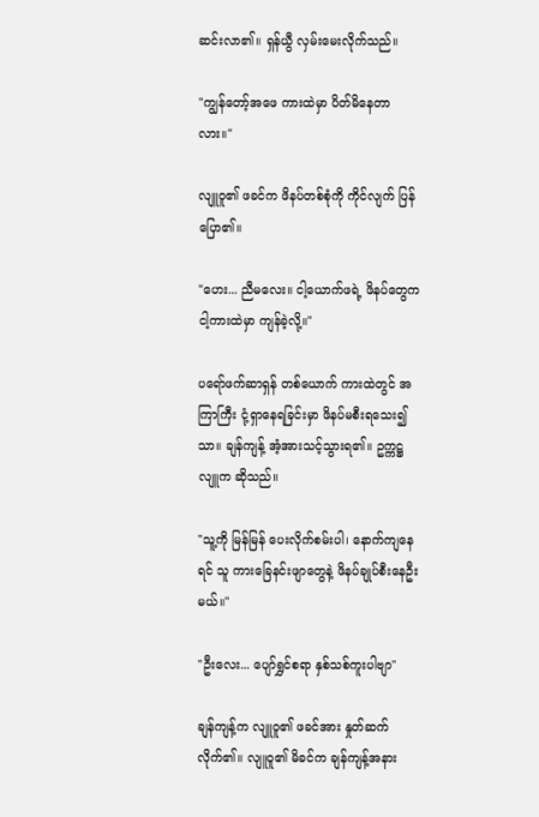ဆင်းလာ၏။ ရှန်ယွီ လှမ်းမေးလိုက်သည်။

"ကျွန်တော့်အဖေ ကားထဲမှာ ပိတ်မိနေတာလား။"

လျူဝူ၏ ဖခင်က ဖိနပ်တစ်စုံကို ကိုင်လျက် ပြန်ပြော၏။

"ဟေး... ညီမလေး။ ငါ့ယောက်ဖရဲ့ ဖိနပ်တွေက ငါ့ကားထဲမှာ ကျန်ခဲ့လို့။"

ပရော်ဖက်ဆာရှန် တစ်ယောက် ကားထဲတွင် အကြာကြီး ငုံ့ရှာနေရခြင်းမှာ ဖိနပ်မစီးရသေး၍သာ။ ချန်ကျန့် အံ့အားသင့်သွားရ၏။ ဥက္ကဋ္ဌလျူက ဆိုသည်။

"သူ့ကို မြန်မြန် ပေးလိုက်စမ်းပါ၊ နောက်ကျနေရင် သူ ကားခြေနင်းဖျာတွေနဲ့ ဖိနပ်ချုပ်စီးနေဦးမယ်။"

"ဦးလေး... ပျော်ရွှင်စရာ နှစ်သစ်ကူးပါဗျာ"

ချန်ကျန့်က လျူဝူ၏ ဖခင်အား နှုတ်ဆက်လိုက်၏။ လျူဝူ၏ မိခင်က ချန်ကျန့်အနား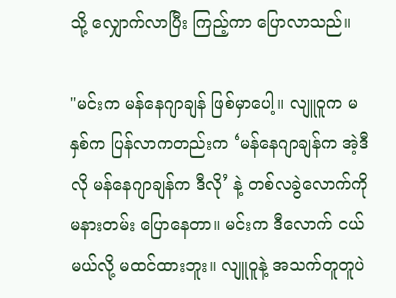သို့ လျှောက်လာပြီး ကြည့်ကာ ပြောလာသည်။

"မင်းက မန်နေဂျာချန် ဖြစ်မှာပေါ့။ လျူဝူက မနှစ်က ပြန်လာကတည်းက ‘မန်နေဂျာချန်က အဲ့ဒီလို မန်နေဂျာချန်က ဒီလို’ နဲ့ တစ်လခွဲလောက်ကို မနားတမ်း ပြောနေတာ။ မင်းက ဒီလောက် ငယ်မယ်လို့ မထင်ထားဘူး။ လျူဝူနဲ့ အသက်တူတူပဲ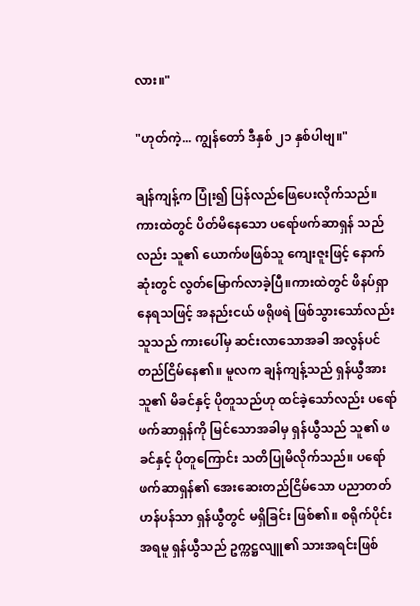လား။"

"ဟုတ်ကဲ့... ကျွန်တော် ဒီနှစ် ၂၁ နှစ်ပါဗျ။"

ချန်ကျန့်က ပြုံး၍ ပြန်လည်ဖြေပေးလိုက်သည်။ ကားထဲတွင် ပိတ်မိနေသော ပရော်ဖက်ဆာရှန် သည်လည်း သူ၏ ယောက်ဖဖြစ်သူ ကျေးဇူးဖြင့် နောက်ဆုံးတွင် လွတ်မြောက်လာခဲ့ပြီ။ကားထဲတွင် ဖိနပ်ရှာနေရသဖြင့် အနည်းငယ် ဖရိုဖရဲ ဖြစ်သွားသော်လည်း သူသည် ကားပေါ်မှ ဆင်းလာသောအခါ အလွန်ပင် တည်ငြိမ်နေ၏။ မူလက ချန်ကျန့်သည် ရှန်ယွီအား သူ၏ မိခင်နှင့် ပိုတူသည်ဟု ထင်ခဲ့သော်လည်း ပရော်ဖက်ဆာရှန်ကို မြင်သောအခါမှ ရှန်ယွီသည် သူ၏ ဖခင်နှင့် ပိုတူကြောင်း သတိပြုမိလိုက်သည်။ ပရော်ဖက်ဆာရှန်၏ အေးဆေးတည်ငြိမ်သော ပညာတတ်ဟန်ပန်သာ ရှန်ယွီတွင် မရှိခြင်း ဖြစ်၏။ စရိုက်ပိုင်းအရမူ ရှန်ယွီသည် ဥက္ကဋ္ဌလျူ၏ သားအရင်းဖြစ်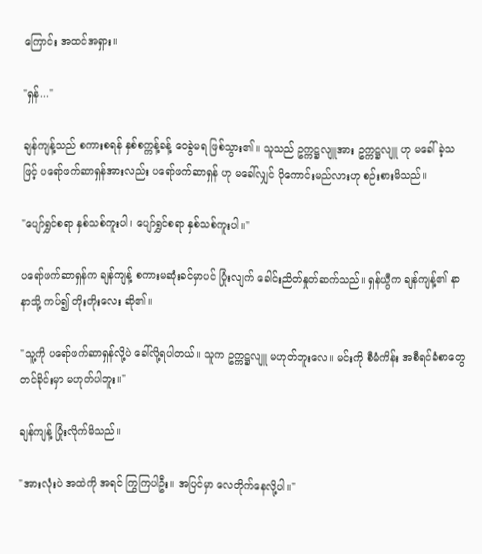ကြောင်း အထင်အရှား။

"ရှန်..."

ချန်ကျန့်သည် စကားစရန် နှစ်စက္ကန့်ခန့် ဝေခွဲမရ ဖြစ်သွား၏။ သူသည် ဥက္ကဋ္ဌလျူအား ဥက္ကဋ္ဌလျူ ဟု မခေါ်ခဲ့သဖြင့် ပရော်ဖက်ဆာရှန်အားလည်း ပရော်ဖက်ဆာရှန် ဟု မခေါ်လျှင် ပိုကောင်းမည်လားဟု စဉ်းစားမိသည်။

"ပျော်ရွှင်စရာ နှစ်သစ်ကူးပါ၊ ပျော်ရွှင်စရာ နှစ်သစ်ကူးပါ။"

ပရော်ဖက်ဆာရှန်က ချန်ကျန့် စကားမဆုံးခင်မှာပင် ပြုံးလျက် ခေါင်းညိတ်နှုတ်ဆက်သည်။ ရှန်ယွီက ချန်ကျန့်၏ နာနာသို့ ကပ်၍ တိုးတိုးလေး ဆို၏။

"သူ့ကို ပရော်ဖက်ဆာရှန်လို့ပဲ ခေါ်လို့ရပါတယ်။ သူက ဥက္ကဋ္ဌလျူ မဟုတ်ဘူးလေ။ မင်းကို စီမံကိန်း အစီရင်ခံစာတွေ တင်ခိုင်းမှာ မဟုတ်ပါဘူး။"

ချန်ကျန့် ပြုံးလိုက်မိသည်။

"အားလုံးပဲ အထဲကို အရင် ကြွကြပါဦး။ အပြင်မှာ လေတိုက်နေလို့ပါ။"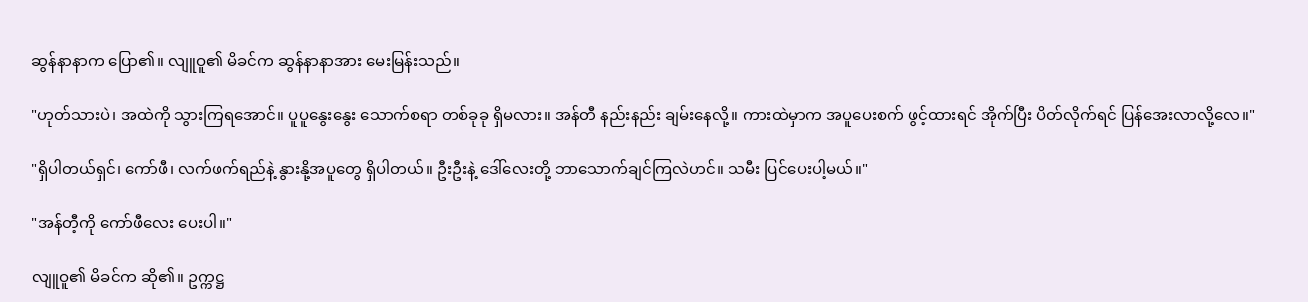ဆွန်နာနာက ပြော၏။ လျူဝူ၏ မိခင်က ဆွန်နာနာအား မေးမြန်းသည်။

"ဟုတ်သားပဲ၊ အထဲကို သွားကြရအောင်။ ပူပူနွေးနွေး သောက်စရာ တစ်ခုခု ရှိမလား။ အန်တီ နည်းနည်း ချမ်းနေလို့။ ကားထဲမှာက အပူပေးစက် ဖွင့်ထားရင် အိုက်ပြီး ပိတ်လိုက်ရင် ပြန်အေးလာလို့လေ။"

"ရှိပါတယ်ရှင်၊ ကော်ဖီ၊ လက်ဖက်ရည်နဲ့ နွားနို့အပူတွေ ရှိပါတယ်။ ဦးဦးနဲ့ ဒေါ်လေးတို့ ဘာသောက်ချင်ကြလဲဟင်။ သမီး ပြင်ပေးပါ့မယ်။"

"အန်တီ့ကို ကော်ဖီလေး ပေးပါ။"

လျူဝူ၏ မိခင်က ဆို၏။ ဥက္ကဋ္ဌ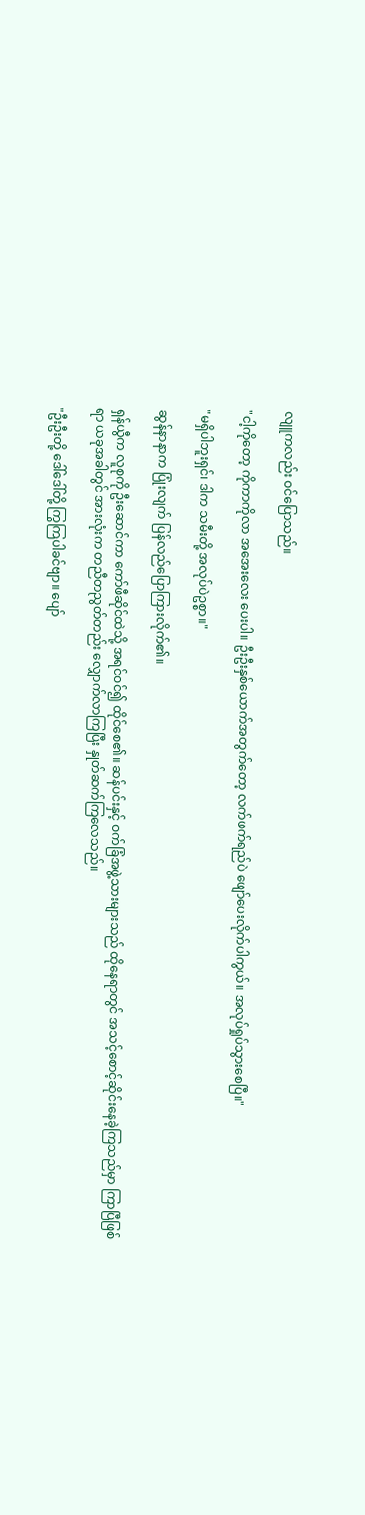လျူကလည်း ဝင်ပြောသည်။

"ငါ့ကိုတော့ ကိုကာကိုလာ အအေးလေး ပေးပါ။ ဦးဦးနှစ်ယောက်အတွက်တော့ လက်ဖက်ရည်ပဲ ဖျော်ပေးလိုက်ပါကွယ်။ အလုပ်ရှုပ်သွားစေပြီ။"

"မရှိပါဘူးရှင်၊ ဒါက သမီးတို့ အလုပ်ပဲဥစ္စာ။"

ဆွန်နာနာက ပြုံးလျက် ပြန်လည်ပြောကြားလိုက်၏။

ရှန်ယွီက လူစုကို ဦးဆောင်ကာ ကော်ဖီဆိုင်ထဲသို့ အရင်ဝင်၍ ထိုင်စေ၏။ ဆန်ပင်းနှင့် ဝက်ခြံအဖွဲ့သားများသည် ထိုနေရာတွင် အသင့်စောင့်ဆိုင်းနေခဲ့ကြသည်မှာ ကြာပြီဖြစ်ရာ ယခုအခါတွင် အားလုံးက တညီတညွတ်တည်း လျှောက်လာကြပြီး နှုတ်ဆက်ကြလေသည်။

"ဦးဦးတို့ ဒေါ်ဒေါ်တို့ ကြွကြပါခင်ဗျာ။ ပျော်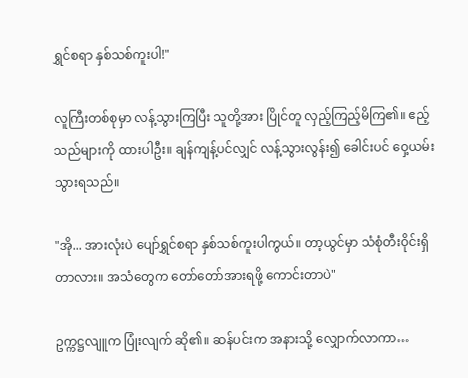ရွှင်စရာ နှစ်သစ်ကူးပါ!"

လူကြီးတစ်စုမှာ လန့်သွားကြပြီး သူတို့အား ပြိုင်တူ လှည့်ကြည့်မိကြ၏။ ဧည့်သည်များကို ထားပါဦး။ ချန်ကျန့်ပင်လျှင် လန့်သွားလွန်း၍ ခေါင်းပင် ဝှေ့ယမ်းသွားရသည်။

"အို... အားလုံးပဲ ပျော်ရွှင်စရာ နှစ်သစ်ကူးပါကွယ်။ တာ့ယွင်မှာ သံစုံတီးဝိုင်းရှိတာလား။ အသံတွေက တော်တော်အားရဖို့ ကောင်းတာပဲ"

ဥက္ကဋ္ဌလျူက ပြုံးလျက် ဆို၏။ ဆန်ပင်းက အနားသို့ လျှောက်လာကာ…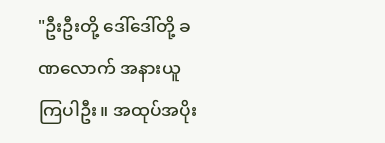"ဦးဦးတို့ ဒေါ်ဒေါ်တို့ ခဏလောက် အနားယူကြပါဦး။ အထုပ်အပိုး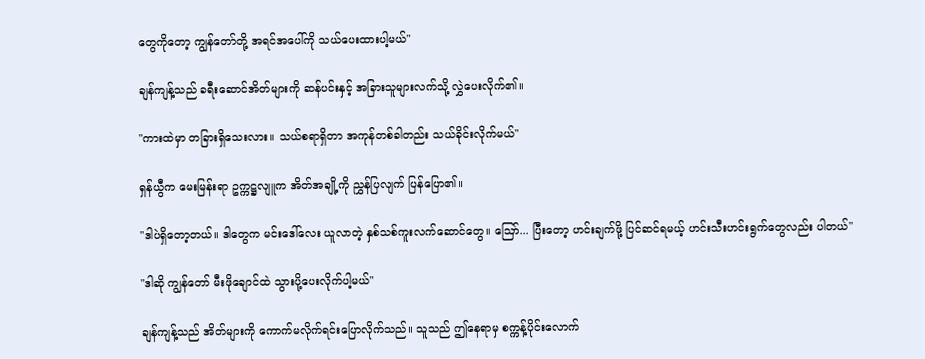တွေကိုတော့ ကျွန်တော်တို့ အရင်အပေါ်ကို သယ်ပေးထားပါ့မယ်"

ချန်ကျန့်သည် ခရီးဆောင်အိတ်များကို ဆန်ပင်းနှင့် အခြားသူများလက်သို့ လွှဲပေးလိုက်၏။

"ကားထဲမှာ တခြားရှိသေးလား။ သယ်စရာရှိတာ အကုန်တစ်ခါတည်း သယ်ခိုင်းလိုက်မယ်"

ရှန်ယွီက မေးမြန်းရာ ဥက္ကဋ္ဌလျူက အိတ်အချို့ကို ညွှန်ပြလျက် ပြန်ပြော၏။

"ဒါပဲရှိတော့တယ်။ ဒါတွေက မင်းဒေါ်လေး ယူလာတဲ့ နှစ်သစ်ကူးလက်ဆောင်တွေ။ ဪ... ပြီးတော့ ဟင်းချက်ဖို့ ပြင်ဆင်ရမယ့် ဟင်းသီးဟင်းရွက်တွေလည်း ပါတယ်"

"ဒါဆို ကျွန်တော် မီးဖိုချောင်ထဲ သွားပို့ပေးလိုက်ပါ့မယ်"

ချန်ကျန့်သည် အိတ်များကို ကောက်မလိုက်ရင်းပြောလိုက်သည်။ သူသည် ဤနေရာမှ စက္ကန့်ပိုင်းလောက်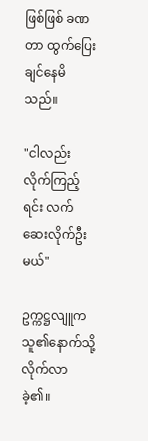ဖြစ်ဖြစ် ခဏတာ ထွက်ပြေးချင်နေမိသည်။

"ငါလည်း လိုက်ကြည့်ရင်း လက်ဆေးလိုက်ဦးမယ်"

ဥက္ကဋ္ဌလျူက သူ၏နောက်သို့ လိုက်လာခဲ့၏။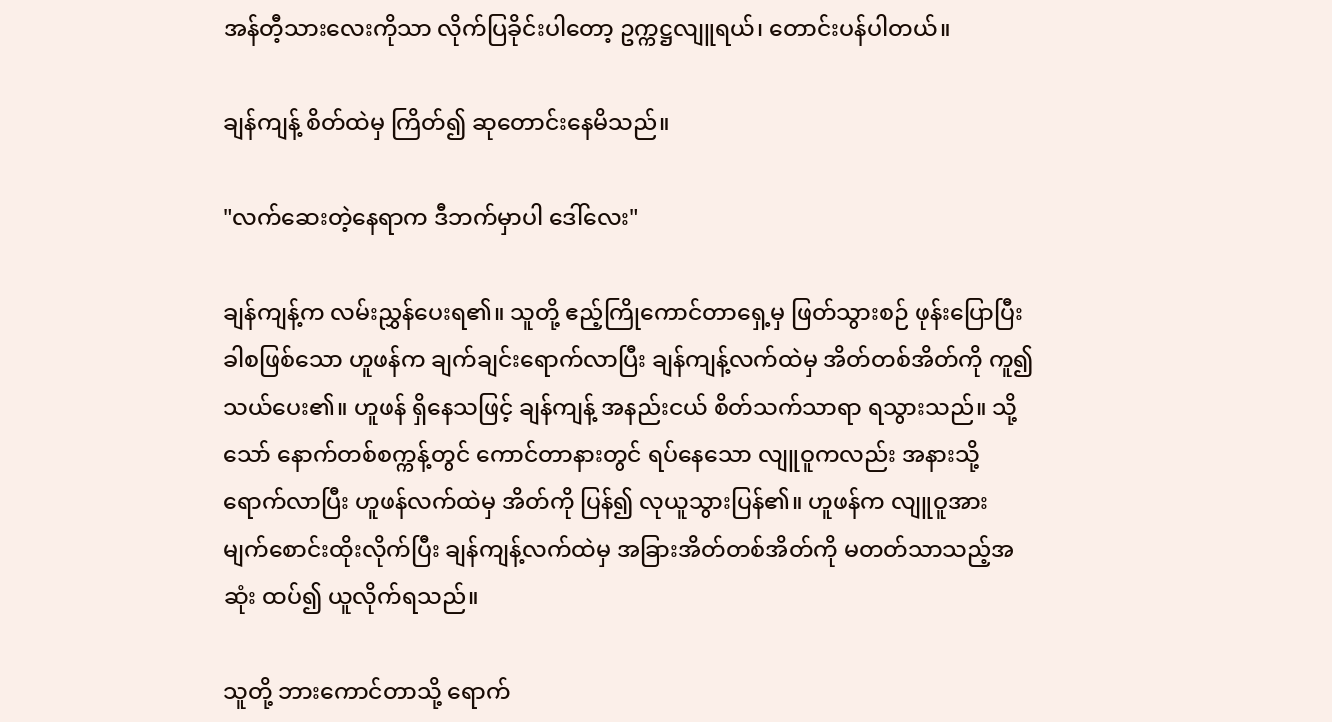အန်တီ့သားလေးကိုသာ လိုက်ပြခိုင်းပါတော့ ဥက္ကဋ္ဌလျူရယ်၊ တောင်းပန်ပါတယ်။

ချန်ကျန့် စိတ်ထဲမှ ကြိတ်၍ ဆုတောင်းနေမိသည်။

"လက်ဆေးတဲ့နေရာက ဒီဘက်မှာပါ ဒေါ်လေး"

ချန်ကျန့်က လမ်းညွှန်ပေးရ၏။ သူတို့ ဧည့်ကြိုကောင်တာရှေ့မှ ဖြတ်သွားစဉ် ဖုန်းပြောပြီးခါစဖြစ်သော ဟူဖန်က ချက်ချင်းရောက်လာပြီး ချန်ကျန့်လက်ထဲမှ အိတ်တစ်အိတ်ကို ကူ၍သယ်ပေး၏။ ဟူဖန် ရှိနေသဖြင့် ချန်ကျန့် အနည်းငယ် စိတ်သက်သာရာ ရသွားသည်။ သို့သော် နောက်တစ်စက္ကန့်တွင် ကောင်တာနားတွင် ရပ်နေသော လျူဝူကလည်း အနားသို့ရောက်လာပြီး ဟူဖန်လက်ထဲမှ အိတ်ကို ပြန်၍ လုယူသွားပြန်၏။ ဟူဖန်က လျူဝူအား မျက်စောင်းထိုးလိုက်ပြီး ချန်ကျန့်လက်ထဲမှ အခြားအိတ်တစ်အိတ်ကို မတတ်သာသည့်အဆုံး ထပ်၍ ယူလိုက်ရသည်။

သူတို့ ဘားကောင်တာသို့ ရောက်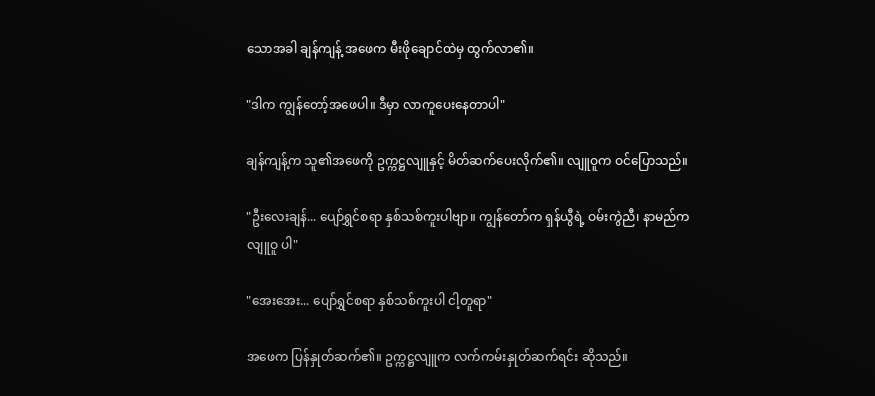သောအခါ ချန်ကျန့် အဖေက မီးဖိုချောင်ထဲမှ ထွက်လာ၏။

"ဒါက ကျွန်တော့်အဖေပါ။ ဒီမှာ လာကူပေးနေတာပါ"

ချန်ကျန့်က သူ၏အဖေကို ဥက္ကဋ္ဌလျူနှင့် မိတ်ဆက်ပေးလိုက်၏။ လျူဝူက ဝင်ပြောသည်။

"ဦးလေးချန်... ပျော်ရွှင်စရာ နှစ်သစ်ကူးပါဗျာ။ ကျွန်တော်က ရှန်ယွီရဲ့ ဝမ်းကွဲညီ၊ နာမည်က လျူဝူ ပါ"

"အေးအေး... ပျော်ရွှင်စရာ နှစ်သစ်ကူးပါ ငါ့တူရာ"

အဖေက ပြန်နှုတ်ဆက်၏။ ဥက္ကဋ္ဌလျူက လက်ကမ်းနှုတ်ဆက်ရင်း ဆိုသည်။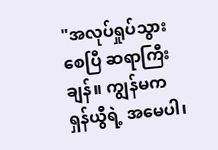"အလုပ်ရှုပ်သွားစေပြီ ဆရာကြီးချန်။ ကျွန်မက ရှန်ယွီရဲ့ အမေပါ၊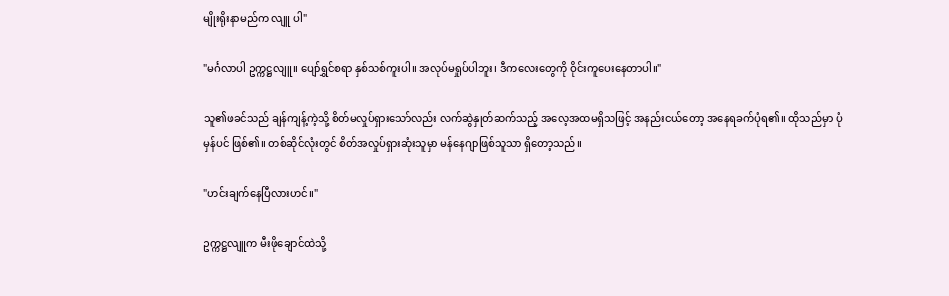မျိုးရိုးနာမည်က လျူ ပါ"

"မင်္ဂလာပါ ဥက္ကဋ္ဌလျူ။ ပျော်ရွှင်စရာ နှစ်သစ်ကူးပါ။ အလုပ်မရှုပ်ပါဘူး၊ ဒီကလေးတွေကို ဝိုင်းကူပေးနေတာပါ။"

သူ၏ဖခင်သည် ချန်ကျန့်ကဲ့သို့ စိတ်မလှုပ်ရှားသော်လည်း လက်ဆွဲနှုတ်ဆက်သည့် အလေ့အထမရှိသဖြင့် အနည်းငယ်တော့ အနေရခက်ပုံရ၏။ ထိုသည်မှာ ပုံမှန်ပင် ဖြစ်၏။ တစ်ဆိုင်လုံးတွင် စိတ်အလှုပ်ရှားဆုံးသူမှာ မန်နေဂျာဖြစ်သူသာ ရှိတော့သည်။

"ဟင်းချက်နေပြီလားဟင်။"

ဥက္ကဋ္ဌလျူက မီးဖိုချောင်ထဲသို့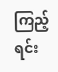ကြည့်ရင်း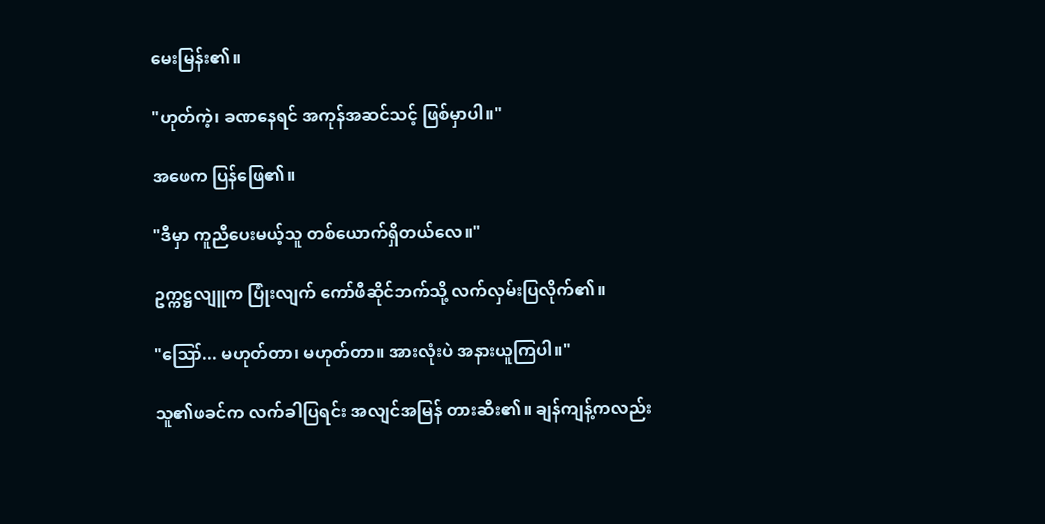မေးမြန်း၏။

"ဟုတ်ကဲ့၊ ခဏနေရင် အကုန်အဆင်သင့် ဖြစ်မှာပါ။"

အဖေက ပြန်ဖြေ၏။

"ဒီမှာ ကူညီပေးမယ့်သူ တစ်ယောက်ရှိတယ်လေ။"

ဥက္ကဋ္ဌလျူက ပြုံးလျက် ကော်ဖီဆိုင်ဘက်သို့ လက်လှမ်းပြလိုက်၏။

"ဪ... မဟုတ်တာ၊ မဟုတ်တာ။ အားလုံးပဲ အနားယူကြပါ။"

သူ၏ဖခင်က လက်ခါပြရင်း အလျင်အမြန် တားဆီး၏။ ချန်ကျန့်ကလည်း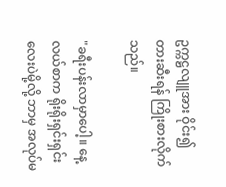ဥက္ကဋ္ဌလျူအား ဝိုင်း၍ တားဆီးရန် ကြိုးစားလိုက်သည်။

"ခရီးပန်းလာမှာပေါ့။ နေ့လယ်စာက ရိုးရိုးရှင်းရှင်းလေးပဲမို့လို့ ဘာမှ အလုပ်မ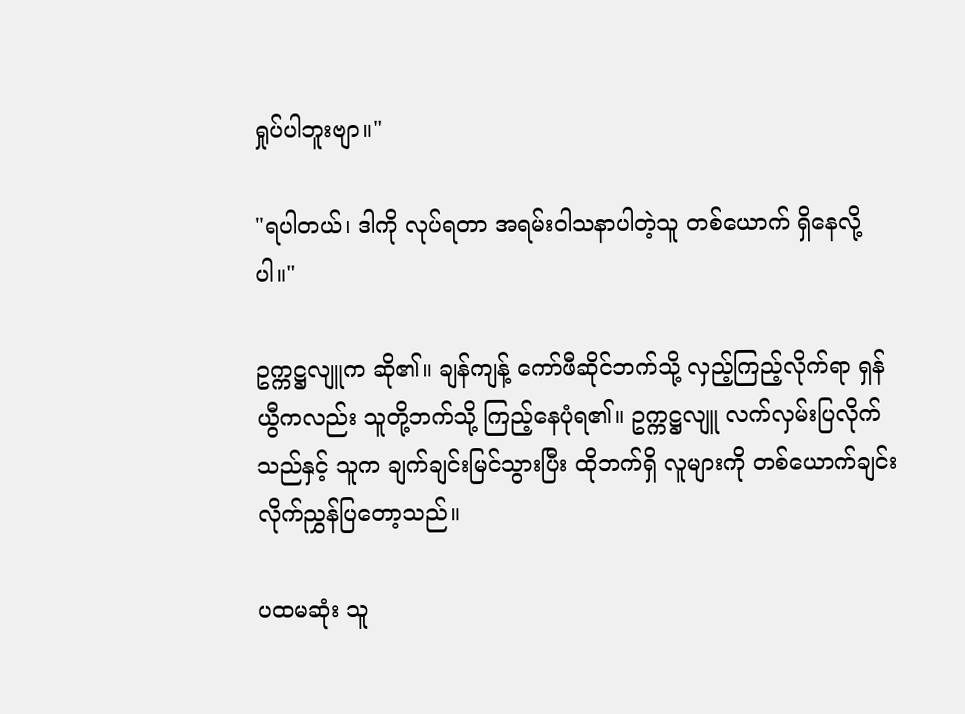ရှုပ်ပါဘူးဗျာ။"

"ရပါတယ်၊ ဒါကို လုပ်ရတာ အရမ်းဝါသနာပါတဲ့သူ တစ်ယောက် ရှိနေလို့ပါ။"

ဥက္ကဋ္ဌလျူက ဆို၏။ ချန်ကျန့် ကော်ဖီဆိုင်ဘက်သို့ လှည့်ကြည့်လိုက်ရာ ရှန်ယွီကလည်း သူတို့ဘက်သို့ ကြည့်နေပုံရ၏။ ဥက္ကဋ္ဌလျူ လက်လှမ်းပြလိုက်သည်နှင့် သူက ချက်ချင်းမြင်သွားပြီး ထိုဘက်ရှိ လူများကို တစ်ယောက်ချင်း လိုက်ညွှန်ပြတော့သည်။

ပထမဆုံး သူ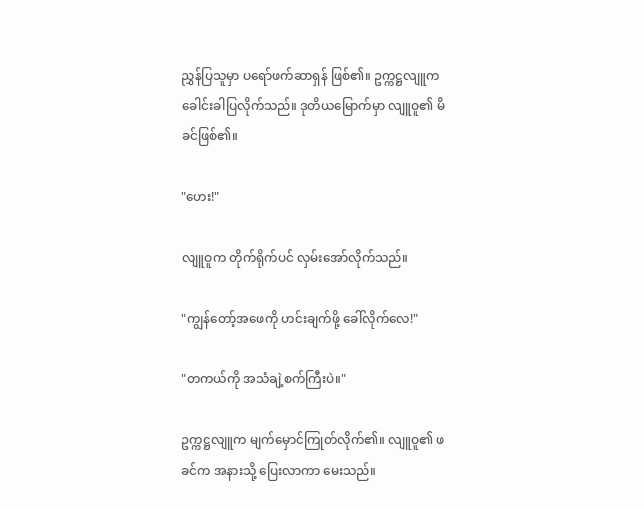ညွှန်ပြသူမှာ ပရော်ဖက်ဆာရှန် ဖြစ်၏။ ဥက္ကဋ္ဌလျူက ခေါင်းခါပြလိုက်သည်။ ဒုတိယမြောက်မှာ လျူဝူ၏ မိခင်ဖြစ်၏။

"ဟေး!"

လျူဝူက တိုက်ရိုက်ပင် လှမ်းအော်လိုက်သည်။

"ကျွန်တော့်အဖေကို ဟင်းချက်ဖို့ ခေါ်လိုက်လေ!"

"တကယ်ကို အသံချဲ့စက်ကြီးပဲ။"

ဥက္ကဋ္ဌလျူက မျက်မှောင်ကြုတ်လိုက်၏။ လျူဝူ၏ ဖခင်က အနားသို့ ပြေးလာကာ မေးသည်။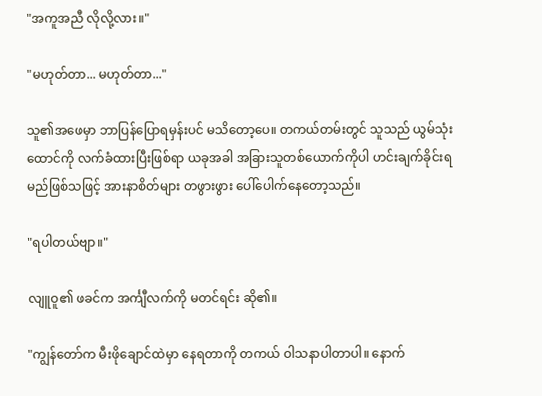"အကူအညီ လိုလို့လား။"

"မဟုတ်တာ... မဟုတ်တာ..."

သူ၏အဖေမှာ ဘာပြန်ပြောရမှန်းပင် မသိတော့ပေ။ တကယ်တမ်းတွင် သူသည် ယွမ်သုံးထောင်ကို လက်ခံထားပြီးဖြစ်ရာ ယခုအခါ အခြားသူတစ်ယောက်ကိုပါ ဟင်းချက်ခိုင်းရမည်ဖြစ်သဖြင့် အားနာစိတ်များ တဖွားဖွား ပေါ်ပေါက်နေတော့သည်။

"ရပါတယ်ဗျာ။"

လျူဝူ၏ ဖခင်က အင်္ကျီလက်ကို မတင်ရင်း ဆို၏။

"ကျွန်တော်က မီးဖိုချောင်ထဲမှာ နေရတာကို တကယ် ဝါသနာပါတာပါ။ နောက်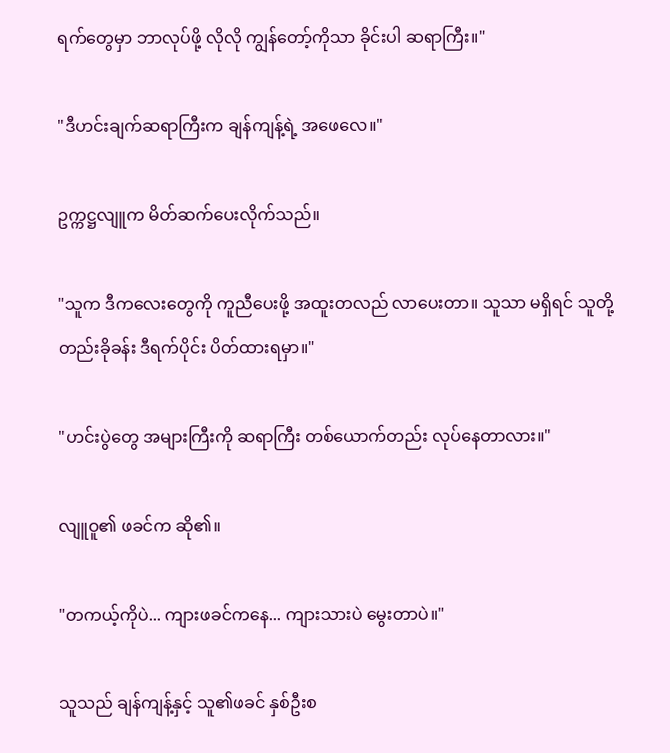ရက်တွေမှာ ဘာလုပ်ဖို့ လိုလို ကျွန်တော့်ကိုသာ ခိုင်းပါ ဆရာကြီး။"

"ဒီဟင်းချက်ဆရာကြီးက ချန်ကျန့်ရဲ့ အဖေလေ။"

ဥက္ကဋ္ဌလျူက မိတ်ဆက်ပေးလိုက်သည်။

"သူက ဒီကလေးတွေကို ကူညီပေးဖို့ အထူးတလည် လာပေးတာ။ သူသာ မရှိရင် သူတို့ တည်းခိုခန်း ဒီရက်ပိုင်း ပိတ်ထားရမှာ။"

"ဟင်းပွဲတွေ အများကြီးကို ဆရာကြီး တစ်ယောက်တည်း လုပ်နေတာလား။"

လျူဝူ၏ ဖခင်က ဆို၏။

"တကယ့်ကိုပဲ... ကျားဖခင်ကနေ... ကျားသားပဲ မွေးတာပဲ။"

သူသည် ချန်ကျန့်နှင့် သူ၏ဖခင် နှစ်ဦးစ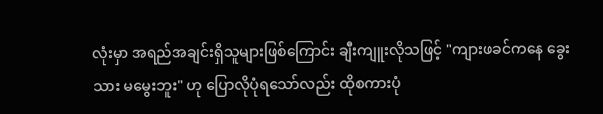လုံးမှာ အရည်အချင်းရှိသူများဖြစ်ကြောင်း ချီးကျူးလိုသဖြင့် "ကျားဖခင်ကနေ ခွေးသား မမွေးဘူး" ဟု ပြောလိုပုံရသော်လည်း ထိုစကားပုံ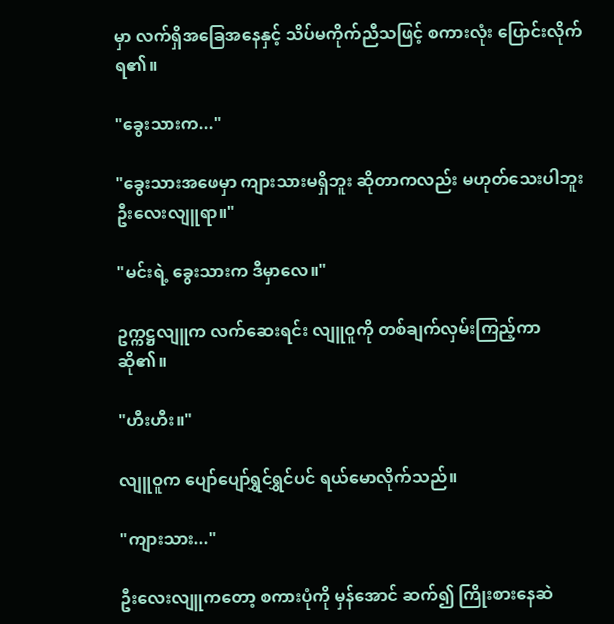မှာ လက်ရှိအခြေအနေနှင့် သိပ်မကိုက်ညီသဖြင့် စကားလုံး ပြောင်းလိုက်ရ၏။

"ခွေးသားက..."

"ခွေးသားအဖေမှာ ကျားသားမရှိဘူး ဆိုတာကလည်း မဟုတ်သေးပါဘူး ဦးလေးလျူရာ။"

"မင်းရဲ့ ခွေးသားက ဒီမှာလေ။"

ဥက္ကဋ္ဌလျူက လက်ဆေးရင်း လျူဝူကို တစ်ချက်လှမ်းကြည့်ကာ ဆို၏။

"ဟီးဟီး။"

လျူဝူက ပျော်ပျော်ရွှင်ရွှင်ပင် ရယ်မောလိုက်သည်။

"ကျားသား..."

ဦးလေးလျူကတော့ စကားပုံကို မှန်အောင် ဆက်၍ ကြိုးစားနေဆဲ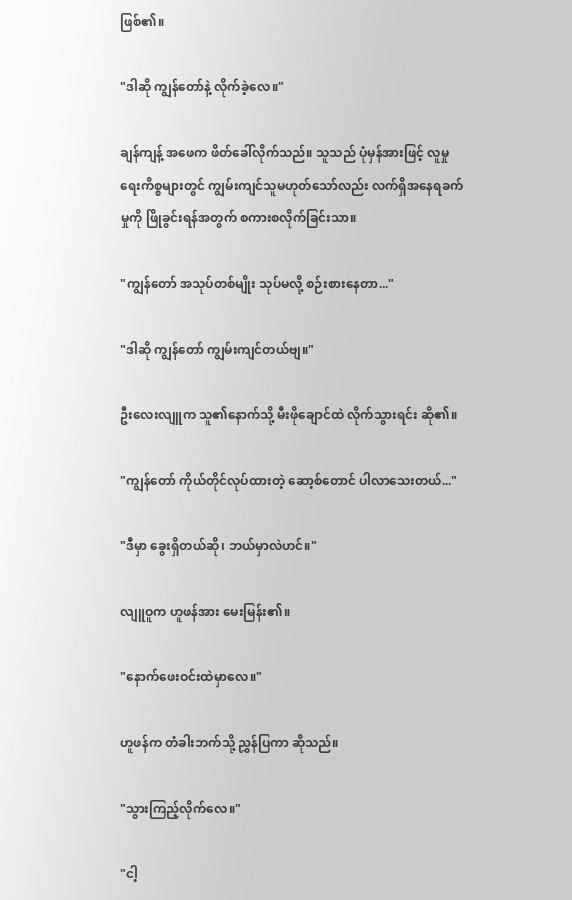ဖြစ်၏။

"ဒါဆို ကျွန်တော်နဲ့ လိုက်ခဲ့လေ။"

ချန်ကျန့် အဖေက ဖိတ်ခေါ်လိုက်သည်။ သူသည် ပုံမှန်အားဖြင့် လူမှုရေးကိစ္စများတွင် ကျွမ်းကျင်သူမဟုတ်သော်လည်း လက်ရှိအနေရခက်မှုကို ဖြိုခွင်းရန်အတွက် စကားစလိုက်ခြင်းသာ။

"ကျွန်တော် အသုပ်တစ်မျိုး သုပ်မလို့ စဉ်းစားနေတာ..."

"ဒါဆို ကျွန်တော် ကျွမ်းကျင်တယ်ဗျ။"

ဦးလေးလျူက သူ၏နောက်သို့ မီးဖိုချောင်ထဲ လိုက်သွားရင်း ဆို၏။

"ကျွန်တော် ကိုယ်တိုင်လုပ်ထားတဲ့ ဆော့စ်တောင် ပါလာသေးတယ်..."

"ဒီမှာ ခွေးရှိတယ်ဆို၊ ဘယ်မှာလဲဟင်။"

လျူဝူက ဟူဖန်အား မေးမြန်း၏။

"နောက်ဖေးဝင်းထဲမှာလေ။"

ဟူဖန်က တံခါးဘက်သို့ ညွှန်ပြကာ ဆိုသည်။

"သွားကြည့်လိုက်လေ။"

"ငါ့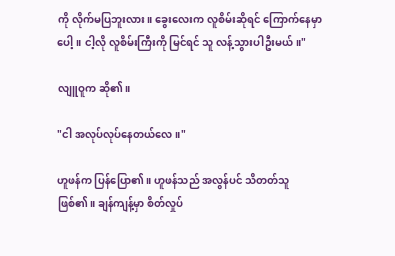ကို လိုက်မပြဘူးလား။ ခွေးလေးက လူစိမ်းဆိုရင် ကြောက်နေမှာပေါ့။ ငါ့လို လူစိမ်းကြီးကို မြင်ရင် သူ လန့်သွားပါဦးမယ်။"

လျူဝူက ဆို၏။

"ငါ အလုပ်လုပ်နေတယ်လေ။"

ဟူဖန်က ပြန်ပြော၏။ ဟူဖန်သည် အလွန်ပင် သိတတ်သူဖြစ်၏။ ချန်ကျန့်မှာ စိတ်လှုပ်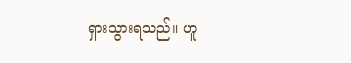ရှားသွားရသည်။ ဟူ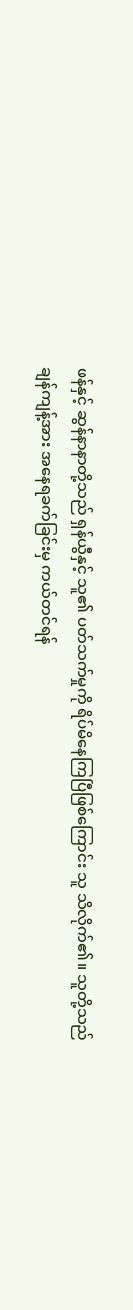ဖန်နှင့် ဆွန်နာနာတို့သည် ရှန်ယွီနှင့် သူ၏ ပတ်သက်မှုကို ရိပ်မိနေကြပြီဖြစ်ကြောင်း သူ သိလိုက်၏။ သူတို့သည် ချန်ကျန့်အား အနေရခက်ခြင်းမှ ကယ်တင်ရန်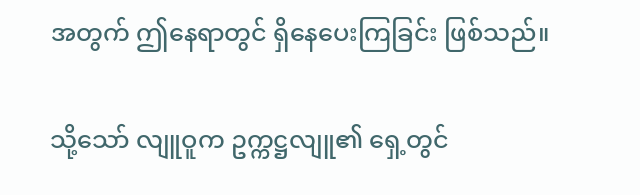အတွက် ဤနေရာတွင် ရှိနေပေးကြခြင်း ဖြစ်သည်။

သို့သော် လျူဝူက ဥက္ကဋ္ဌလျူ၏ ရှေ့တွင်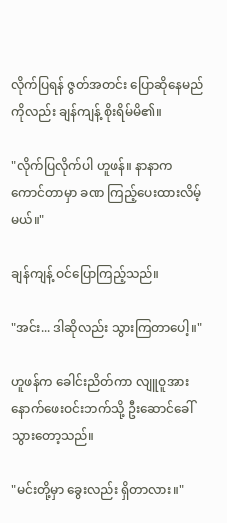လိုက်ပြရန် ဇွတ်အတင်း ပြောဆိုနေမည်ကိုလည်း ချန်ကျန့် စိုးရိမ်မိ၏။

"လိုက်ပြလိုက်ပါ ဟူဖန်။ နာနာက ကောင်တာမှာ ခဏ ကြည့်ပေးထားလိမ့်မယ်။"

ချန်ကျန့် ဝင်ပြောကြည့်သည်။

"အင်း... ဒါဆိုလည်း သွားကြတာပေါ့။"

ဟူဖန်က ခေါင်းညိတ်ကာ လျူဝူအား နောက်ဖေးဝင်းဘက်သို့ ဦးဆောင်ခေါ်သွားတော့သည်။

"မင်းတို့မှာ ခွေးလည်း ရှိတာလား။"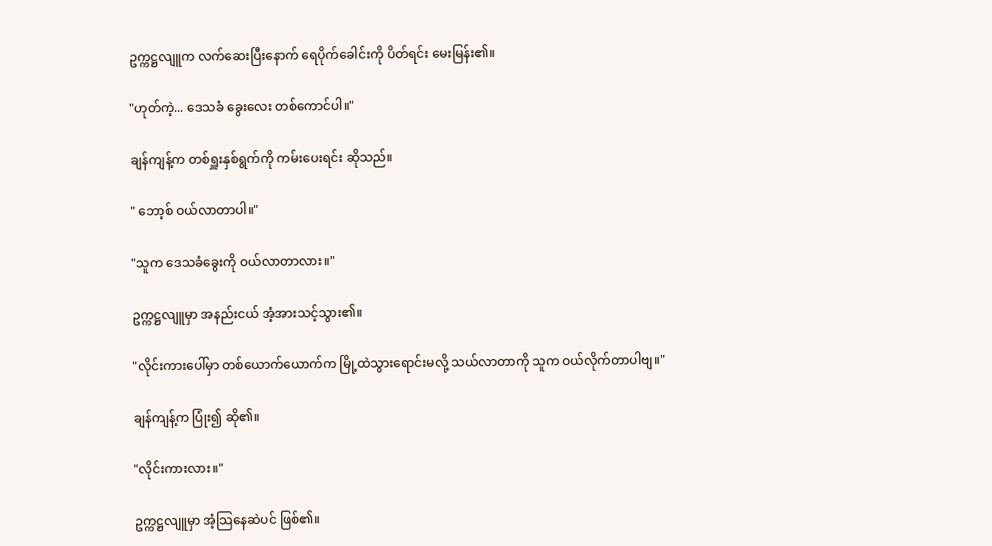ဥက္ကဋ္ဌလျူက လက်ဆေးပြီးနောက် ရေပိုက်ခေါင်းကို ပိတ်ရင်း မေးမြန်း၏။

"ဟုတ်ကဲ့... ဒေသခံ ခွေးလေး တစ်ကောင်ပါ။"

ချန်ကျန့်က တစ်ရှူးနှစ်ရွက်ကို ကမ်းပေးရင်း ဆိုသည်။

" ဘော့စ် ဝယ်လာတာပါ။"

"သူက ဒေသခံခွေးကို ဝယ်လာတာလား။"

ဥက္ကဋ္ဌလျူမှာ အနည်းငယ် အံ့အားသင့်သွား၏။

"လိုင်းကားပေါ်မှာ တစ်ယောက်ယောက်က မြို့ထဲသွားရောင်းမလို့ သယ်လာတာကို သူက ဝယ်လိုက်တာပါဗျ။"

ချန်ကျန့်က ပြုံး၍ ဆို၏။

"လိုင်းကားလား။"

ဥက္ကဋ္ဌလျူမှာ အံ့သြနေဆဲပင် ဖြစ်၏။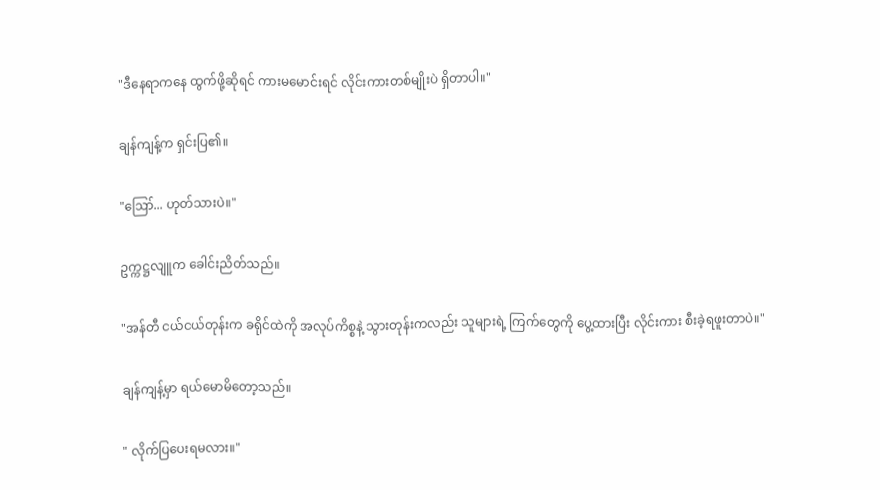"ဒီနေရာကနေ ထွက်ဖို့ဆိုရင် ကားမမောင်းရင် လိုင်းကားတစ်မျိုးပဲ ရှိတာပါ။"

ချန်ကျန့်က ရှင်းပြ၏။

"ဪ... ဟုတ်သားပဲ။"

ဥက္ကဋ္ဌလျူက ခေါင်းညိတ်သည်။

"အန်တီ ငယ်ငယ်တုန်းက ခရိုင်ထဲကို အလုပ်ကိစ္စနဲ့ သွားတုန်းကလည်း သူများရဲ့ ကြက်တွေကို ပွေ့ထားပြီး လိုင်းကား စီးခဲ့ရဖူးတာပဲ။"

ချန်ကျန့်မှာ ရယ်မောမိတော့သည်။

" လိုက်ပြပေးရမလား။"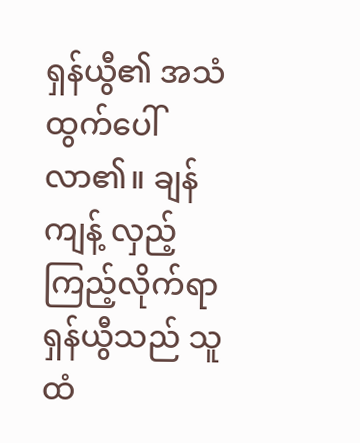ရှန်ယွီ၏ အသံ ထွက်ပေါ်လာ၏။ ချန်ကျန့် လှည့်ကြည့်လိုက်ရာ ရှန်ယွီသည် သူထံ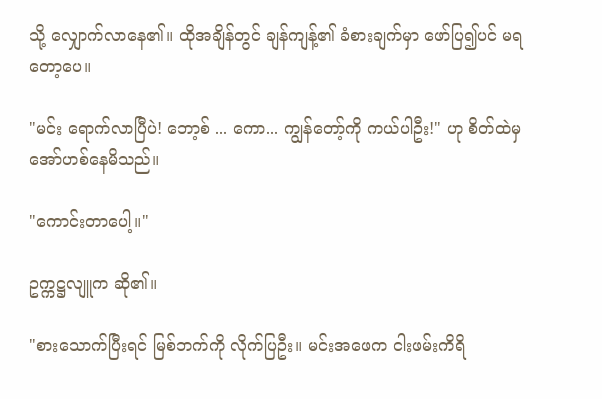သို့ လျှောက်လာနေ၏။ ထိုအချိန်တွင် ချန်ကျန့်၏ ခံစားချက်မှာ ဖော်ပြ၍ပင် မရတော့ပေ။

"မင်း ရောက်လာပြီပဲ! ဘော့စ် ... ကော... ကျွန်တော့်ကို ကယ်ပါဦး!" ဟု စိတ်ထဲမှ အော်ဟစ်နေမိသည်။

"ကောင်းတာပေါ့။"

ဥက္ကဋ္ဌလျူက ဆို၏။

"စားသောက်ပြီးရင် မြစ်ဘက်ကို လိုက်ပြဦး။ မင်းအဖေက ငါးဖမ်းကိရိ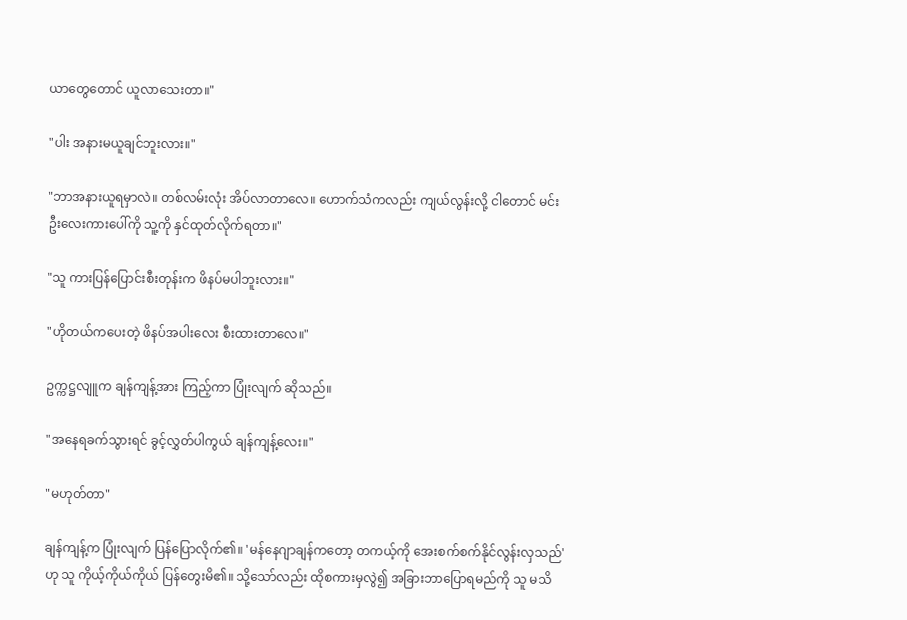ယာတွေတောင် ယူလာသေးတာ။"

"ပါး အနားမယူချင်ဘူးလား။"

"ဘာအနားယူရမှာလဲ။ တစ်လမ်းလုံး အိပ်လာတာလေ။ ဟောက်သံကလည်း ကျယ်လွန်းလို့ ငါတောင် မင်းဦးလေးကားပေါ်ကို သူ့ကို နှင်ထုတ်လိုက်ရတာ။"

"သူ ကားပြန်ပြောင်းစီးတုန်းက ဖိနပ်မပါဘူးလား။"

"ဟိုတယ်ကပေးတဲ့ ဖိနပ်အပါးလေး စီးထားတာလေ။"

ဥက္ကဋ္ဌလျူက ချန်ကျန့်အား ကြည့်ကာ ပြုံးလျက် ဆိုသည်။

"အနေရခက်သွားရင် ခွင့်လွှတ်ပါကွယ် ချန်ကျန့်လေး။"

"မဟုတ်တာ"

ချန်ကျန့်က ပြုံးလျက် ပြန်ပြောလိုက်၏။ 'မန်နေဂျာချန်ကတော့ တကယ့်ကို အေးစက်စက်နိုင်လွန်းလှသည်' ဟု သူ ကိုယ့်ကိုယ်ကိုယ် ပြန်တွေးမိ၏။ သို့သော်လည်း ထိုစကားမှလွဲ၍ အခြားဘာပြောရမည်ကို သူ မသိ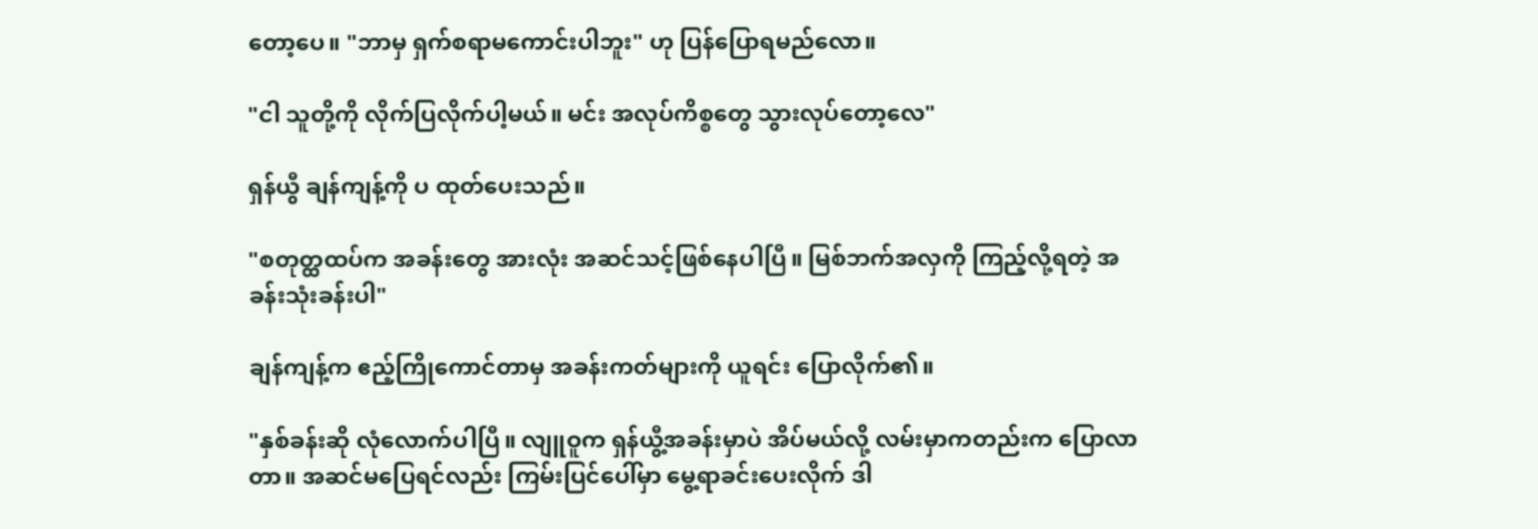တော့ပေ။ "ဘာမှ ရှက်စရာမကောင်းပါဘူး" ဟု ပြန်ပြောရမည်လော။

"ငါ သူတို့ကို လိုက်ပြလိုက်ပါ့မယ်။ မင်း အလုပ်ကိစ္စတွေ သွားလုပ်တော့လေ"

ရှန်ယွီ ချန်ကျန့်ကို ပ ထုတ်ပေးသည်။

"စတုတ္ထထပ်က အခန်းတွေ အားလုံး အဆင်သင့်ဖြစ်နေပါပြီ။ မြစ်ဘက်အလှကို ကြည့်လို့ရတဲ့ အခန်းသုံးခန်းပါ"

ချန်ကျန့်က ဧည့်ကြိုကောင်တာမှ အခန်းကတ်များကို ယူရင်း ပြောလိုက်၏။

"နှစ်ခန်းဆို လုံလောက်ပါပြီ။ လျူဝူက ရှန်ယွီ့အခန်းမှာပဲ အိပ်မယ်လို့ လမ်းမှာကတည်းက ပြောလာတာ။ အဆင်မပြေရင်လည်း ကြမ်းပြင်ပေါ်မှာ မွေ့ရာခင်းပေးလိုက် ဒါ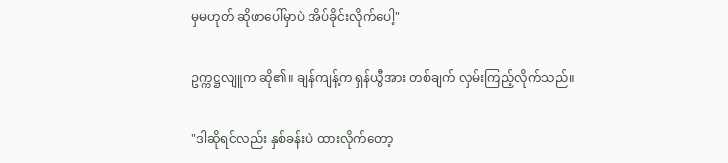မှမဟုတ် ဆိုဖာပေါ်မှာပဲ အိပ်ခိုင်းလိုက်ပေါ့"

ဥက္ကဋ္ဌလျူက ဆို၏။ ချန်ကျန့်က ရှန်ယွီအား တစ်ချက် လှမ်းကြည့်လိုက်သည်။

"ဒါဆိုရင်လည်း နှစ်ခန်းပဲ ထားလိုက်တော့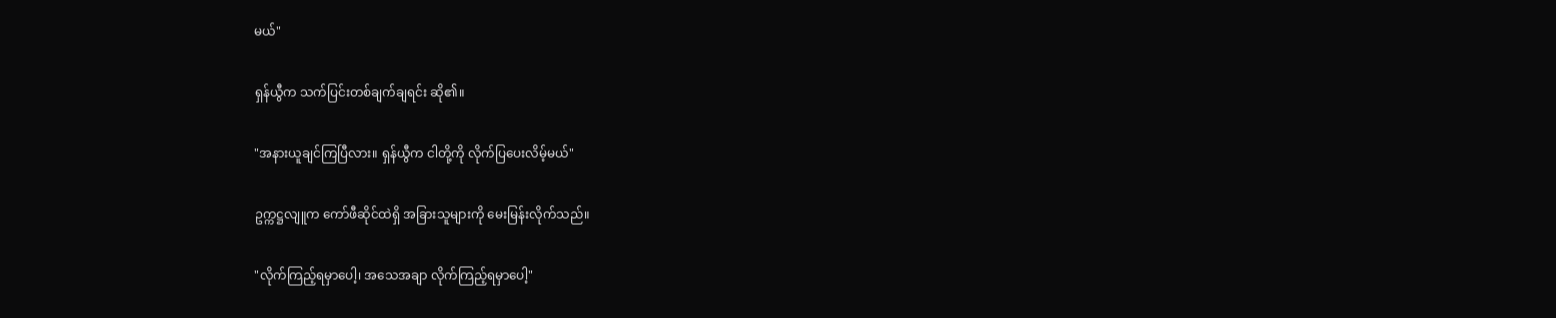မယ်"

ရှန်ယွီက သက်ပြင်းတစ်ချက်ချရင်း ဆို၏။

"အနားယူချင်ကြပြီလား။ ရှန်ယွီက ငါတို့ကို လိုက်ပြပေးလိမ့်မယ်"

ဥက္ကဋ္ဌလျူက ကော်ဖီဆိုင်ထဲရှိ အခြားသူများကို မေးမြန်းလိုက်သည်။

"လိုက်ကြည့်ရမှာပေါ့၊ အသေအချာ လိုက်ကြည့်ရမှာပေါ့"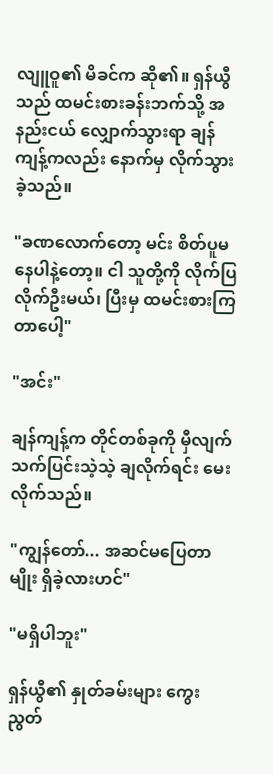လျူဝူ၏ မိခင်က ဆို၏။ ရှန်ယွီသည် ထမင်းစားခန်းဘက်သို့ အနည်းငယ် လျှောက်သွားရာ ချန်ကျန့်ကလည်း နောက်မှ လိုက်သွားခဲ့သည်။

"ခဏလောက်တော့ မင်း စိတ်ပူမနေပါနဲ့တော့။ ငါ သူတို့ကို လိုက်ပြလိုက်ဦးမယ်၊ ပြီးမှ ထမင်းစားကြတာပေါ့"

"အင်း"

ချန်ကျန့်က တိုင်တစ်ခုကို မှီလျက် သက်ပြင်းသဲ့သဲ့ ချလိုက်ရင်း မေးလိုက်သည်။

"ကျွန်တော်... အဆင်မပြေတာမျိုး ရှိခဲ့လားဟင်"

"မရှိပါဘူး"

ရှန်ယွီ၏ နှုတ်ခမ်းများ ကွေးညွတ်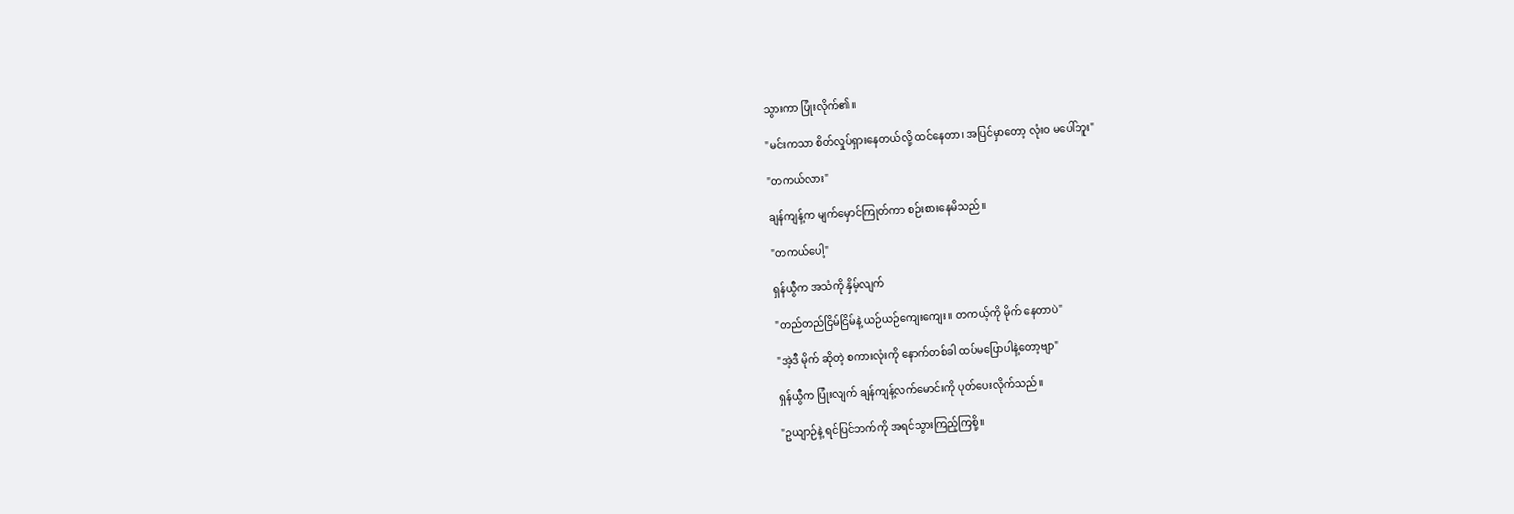သွားကာ ပြုံးလိုက်၏။

"မင်းကသာ စိတ်လှုပ်ရှားနေတယ်လို့ ထင်နေတာ၊ အပြင်မှာတော့ လုံးဝ မပေါ်ဘူး"

"တကယ်လား"

ချန်ကျန့်က မျက်မှောင်ကြုတ်ကာ စဉ်းစားနေမိသည်။

"တကယ်ပေါ့"

ရှန်ယွီက အသံကို နှိမ့်လျက်

"တည်တည်ငြိမ်ငြိမ်နဲ့ ယဉ်ယဉ်ကျေးကျေး။ တကယ့်ကို မိုက် နေတာပဲ"

"အဲ့ဒီ မိုက် ဆိုတဲ့ စကားလုံးကို နောက်တစ်ခါ ထပ်မပြောပါနဲ့တော့ဗျာ"

ရှန်ယွီက ပြုံးလျက် ချန်ကျန့်လက်မောင်းကို ပုတ်ပေးလိုက်သည်။

"ဥယျာဉ်နဲ့ ရင်ပြင်ဘက်ကို အရင်သွားကြည့်ကြစို့။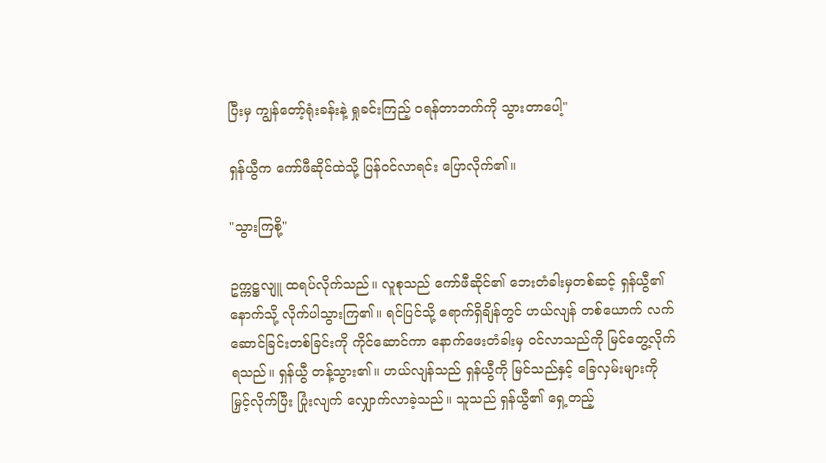ပြီးမှ ကျွန်တော့်ရုံးခန်းနဲ့ ရှုခင်းကြည့် ဝရန်တာဘက်ကို သွားတာပေါ့"

ရှန်ယွီက ကော်ဖီဆိုင်ထဲသို့ ပြန်ဝင်လာရင်း ပြောလိုက်၏။

"သွားကြစို့"

ဥက္ကဋ္ဌလျူ ထရပ်လိုက်သည်။ လူစုသည် ကော်ဖီဆိုင်၏ ဘေးတံခါးမှတစ်ဆင့် ရှန်ယွီ၏နောက်သို့ လိုက်ပါသွားကြ၏။ ရင်ပြင်သို့ ရောက်ရှိချိန်တွင် ဟယ်လျန် တစ်ယောက် လက်ဆောင်ခြင်းတစ်ခြင်းကို ကိုင်ဆောင်ကာ နောက်ဖေးတံခါးမှ ဝင်လာသည်ကို မြင်တွေ့လိုက်ရသည်။ ရှန်ယွီ တန့်သွား၏။ ဟယ်လျန်သည် ရှန်ယွီကို မြင်သည်နှင့် ခြေလှမ်းများကို မြှင့်လိုက်ပြီး ပြုံးလျက် လျှောက်လာခဲ့သည်။ သူသည် ရှန်ယွီ၏ ရှေ့တည့်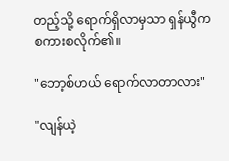တည့်သို့ ရောက်ရှိလာမှသာ ရှန်ယွီက စကားစလိုက်၏။

"ဘော့စ်ဟယ် ရောက်လာတာလား"

"လျန်ယဲ့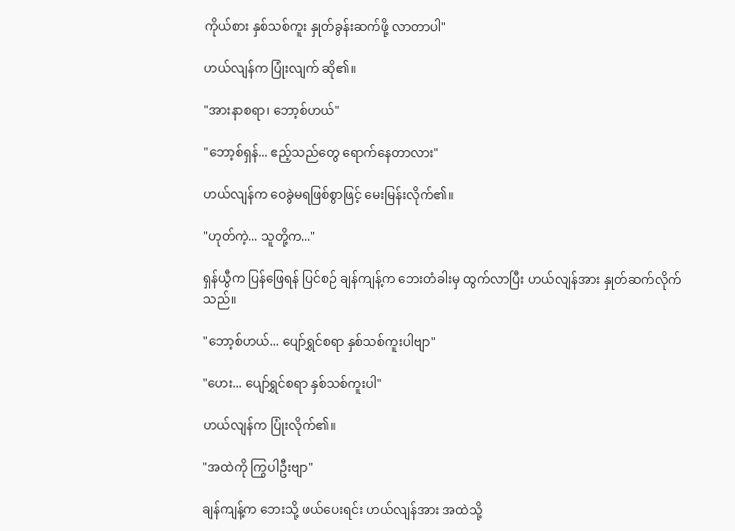ကိုယ်စား နှစ်သစ်ကူး နှုတ်ခွန်းဆက်ဖို့ လာတာပါ"

ဟယ်လျန်က ပြုံးလျက် ဆို၏။

"အားနာစရာ၊ ဘော့စ်ဟယ်"

"ဘော့စ်ရှန်... ဧည့်သည်တွေ ရောက်နေတာလား"

ဟယ်လျန်က ဝေခွဲမရဖြစ်စွာဖြင့် မေးမြန်းလိုက်၏။

"ဟုတ်ကဲ့... သူတို့က..."

ရှန်ယွီက ပြန်ဖြေရန် ပြင်စဉ် ချန်ကျန့်က ဘေးတံခါးမှ ထွက်လာပြီး ဟယ်လျန်အား နှုတ်ဆက်လိုက်သည်။

"ဘော့စ်ဟယ်... ပျော်ရွှင်စရာ နှစ်သစ်ကူးပါဗျာ"

"ဟေး... ပျော်ရွှင်စရာ နှစ်သစ်ကူးပါ"

ဟယ်လျန်က ပြုံးလိုက်၏။

"အထဲကို ကြွပါဦးဗျာ"

ချန်ကျန့်က ဘေးသို့ ဖယ်ပေးရင်း ဟယ်လျန်အား အထဲသို့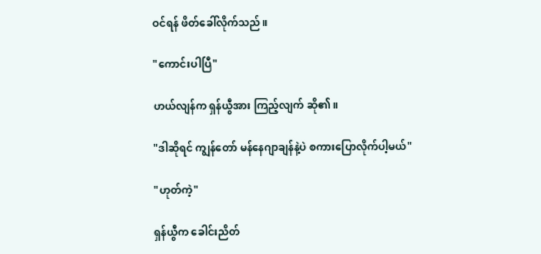ဝင်ရန် ဖိတ်ခေါ်လိုက်သည်။

"ကောင်းပါပြီ"

ဟယ်လျန်က ရှန်ယွီအား ကြည့်လျက် ဆို၏။

"ဒါဆိုရင် ကျွန်တော် မန်နေဂျာချန်နဲ့ပဲ စကားပြောလိုက်ပါ့မယ်"

"ဟုတ်ကဲ့"

ရှန်ယွီက ခေါင်းညိတ်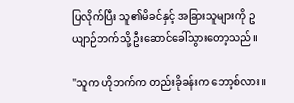ပြလိုက်ပြီး သူ၏မိခင်နှင့် အခြားသူများကို ဥယျာဉ်ဘက်သို့ ဦးဆောင်ခေါ်သွားတော့သည်။

"သူက ဟိုဘက်က တည်းခိုခန်းက ဘော့စ်လား။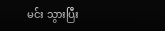မင်း သွားပြီး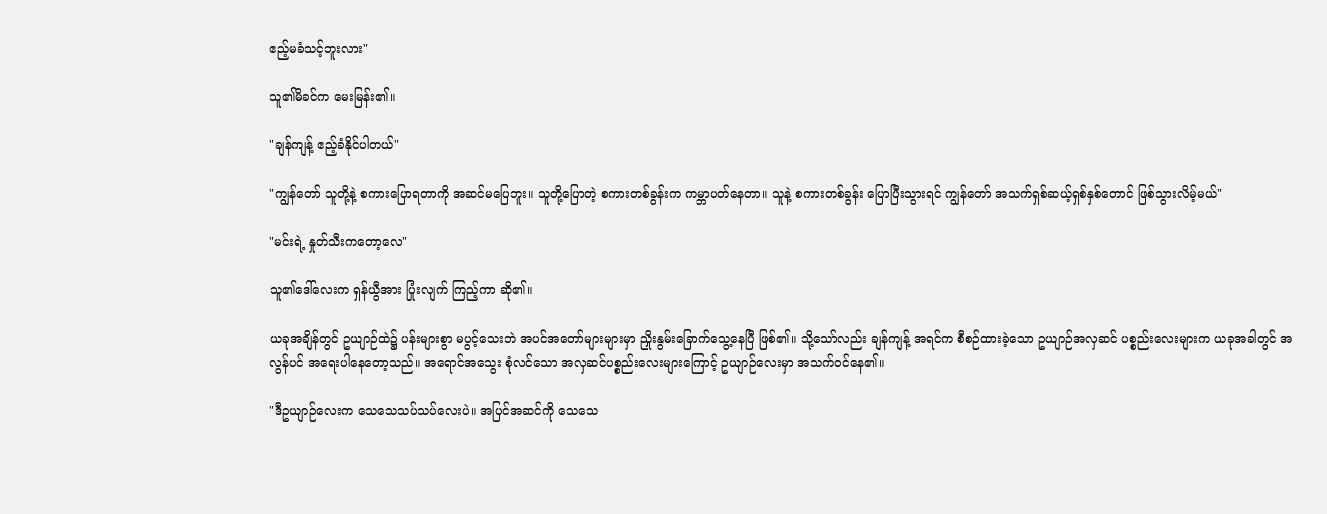ဧည့်မခံသင့်ဘူးလား"

သူ၏မိခင်က မေးမြန်း၏။

"ချန်ကျန့် ဧည့်ခံနိုင်ပါတယ်"

"ကျွန်တော် သူတို့နဲ့ စကားပြောရတာကို အဆင်မပြေဘူး။ သူတို့ပြောတဲ့ စကားတစ်ခွန်းက ကမ္ဘာပတ်နေတာ။ သူနဲ့ စကားတစ်ခွန်း ပြောပြီးသွားရင် ကျွန်တော် အသက်ရှစ်ဆယ့်ရှစ်နှစ်တောင် ဖြစ်သွားလိမ့်မယ်"

"မင်းရဲ့ နှုတ်သီးကတော့လေ"

သူ၏ဒေါ်လေးက ရှန်ယွီအား ပြုံးလျက် ကြည့်ကာ ဆို၏။

ယခုအချိန်တွင် ဥယျာဉ်ထဲ၌ ပန်းများစွာ မပွင့်သေးဘဲ အပင်အတော်များများမှာ ညှိုးနွမ်းခြောက်သွေ့နေပြီ ဖြစ်၏။ သို့သော်လည်း ချန်ကျန့် အရင်က စီစဉ်ထားခဲ့သော ဥယျာဉ်အလှဆင် ပစ္စည်းလေးများက ယခုအခါတွင် အလွန်ပင် အရေးပါနေတော့သည်။ အရောင်အသွေး စုံလင်သော အလှဆင်ပစ္စည်းလေးများကြောင့် ဥယျာဉ်လေးမှာ အသက်ဝင်နေ၏။

"ဒီဥယျာဉ်လေးက သေသေသပ်သပ်လေးပဲ။ အပြင်အဆင်ကို သေသေ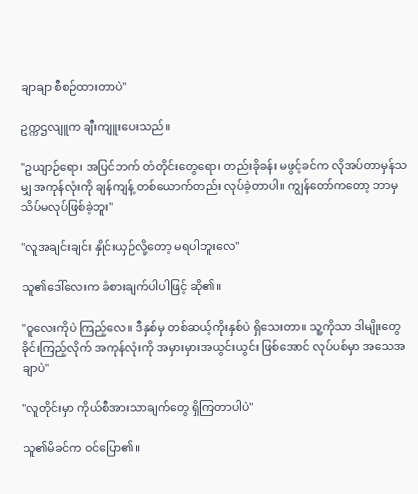ချာချာ စီစဉ်ထားတာပဲ"

ဥက္ကဌလျူက ချီးကျူးပေးသည်။

"ဥယျာဉ်ရော၊ အပြင်ဘက် တံတိုင်းတွေရော၊ တည်းခိုခန်း မဖွင့်ခင်က လိုအပ်တာမှန်သမျှ အကုန်လုံးကို ချန်ကျန့် တစ်ယောက်တည်း လုပ်ခဲ့တာပါ။ ကျွန်တော်ကတော့ ဘာမှ သိပ်မလုပ်ဖြစ်ခဲ့ဘူး"

"လူအချင်းချင်း နှိုင်းယှဉ်လို့တော့ မရပါဘူးလေ"

သူ၏ဒေါ်လေးက ခံစားချက်ပါပါဖြင့် ဆို၏။

"ဝူလေးကိုပဲ ကြည့်လေ။ ဒီနှစ်မှ တစ်ဆယ့်ကိုးနှစ်ပဲ ရှိသေးတာ။ သူ့ကိုသာ ဒါမျိုးတွေ ခိုင်းကြည့်လိုက် အကုန်လုံးကို အမှားမှားအယွင်းယွင်း ဖြစ်အောင် လုပ်ပစ်မှာ အသေအချာပဲ"

"လူတိုင်းမှာ ကိုယ်စီအားသာချက်တွေ ရှိကြတာပါပဲ"

သူ၏မိခင်က ဝင်ပြော၏။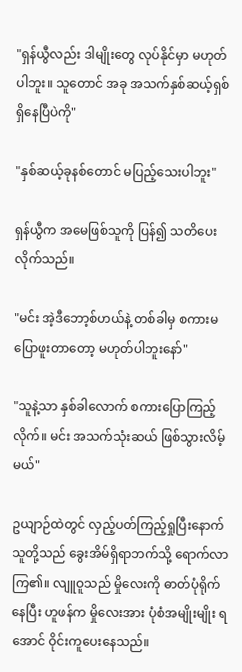"ရှန်ယွီလည်း ဒါမျိုးတွေ လုပ်နိုင်မှာ မဟုတ်ပါဘူး။ သူတောင် အခု အသက်နှစ်ဆယ့်ရှစ် ရှိနေပြီပဲကို"

"နှစ်ဆယ့်ခုနစ်တောင် မပြည့်သေးပါဘူး"

ရှန်ယွီက အမေဖြစ်သူကို ပြန်၍ သတိပေးလိုက်သည်။

"မင်း အဲ့ဒီဘော့စ်ဟယ်နဲ့ တစ်ခါမှ စကားမပြောဖူးတာတော့ မဟုတ်ပါဘူးနော်"

"သူနဲ့သာ နှစ်ခါလောက် စကားပြောကြည့်လိုက်။ မင်း အသက်သုံးဆယ် ဖြစ်သွားလိမ့်မယ်"

ဥယျာဉ်ထဲတွင် လှည့်ပတ်ကြည့်ရှုပြီးနောက် သူတို့သည် ခွေးအိမ်ရှိရာဘက်သို့ ရောက်လာကြ၏။ လျူဝူသည် မှိုလေးကို ဓာတ်ပုံရိုက်နေပြီး ဟူဖန်က မှိုလေးအား ပုံစံအမျိုးမျိုး ရအောင် ဝိုင်းကူပေးနေသည်။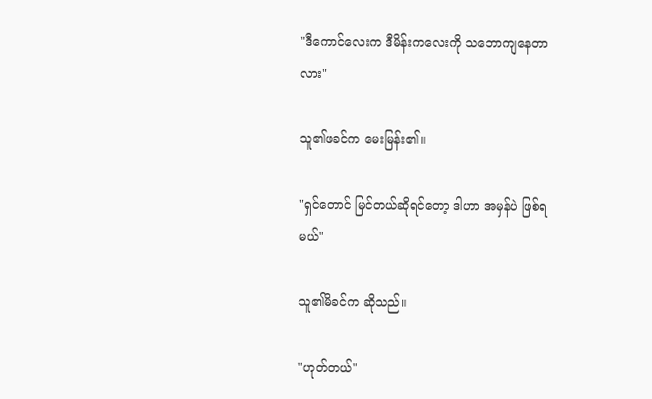"ဒီကောင်လေးက ဒီမိန်းကလေးကို သဘောကျနေတာလား"

သူ၏ဖခင်က မေးမြန်း၏။

"ရှင်တောင် မြင်တယ်ဆိုရင်တော့ ဒါဟာ အမှန်ပဲ ဖြစ်ရမယ်"

သူ၏မိခင်က ဆိုသည်။

"ဟုတ်တယ်"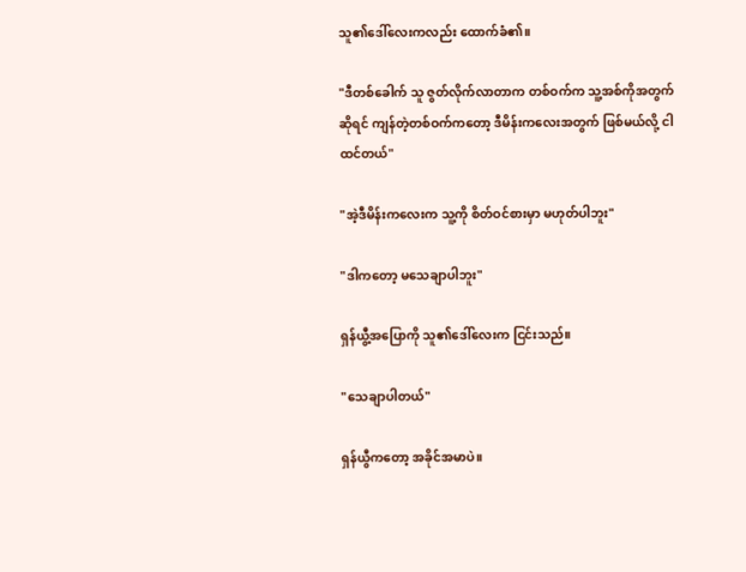သူ၏ဒေါ်လေးကလည်း ထောက်ခံ၏။

"ဒီတစ်ခေါက် သူ ဇွတ်လိုက်လာတာက တစ်ဝက်က သူ့အစ်ကိုအတွက်ဆိုရင် ကျန်တဲ့တစ်ဝက်ကတော့ ဒီမိန်းကလေးအတွက် ဖြစ်မယ်လို့ ငါထင်တယ်"

"အဲ့ဒီမိန်းကလေးက သူ့ကို စိတ်ဝင်စားမှာ မဟုတ်ပါဘူး"

"ဒါကတော့ မသေချာပါဘူး"

ရှန်ယွီ့အပြောကို သူ၏ဒေါ်လေးက ငြင်းသည်။

"သေချာပါတယ်"

ရှန်ယွီကတော့ အခိုင်အမာပဲ။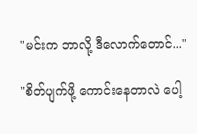"မင်းက ဘာလို့ ဒီလောက်တောင်..."

"စိတ်ပျက်ဖို့ ကောင်းနေတာလဲ ပေါ့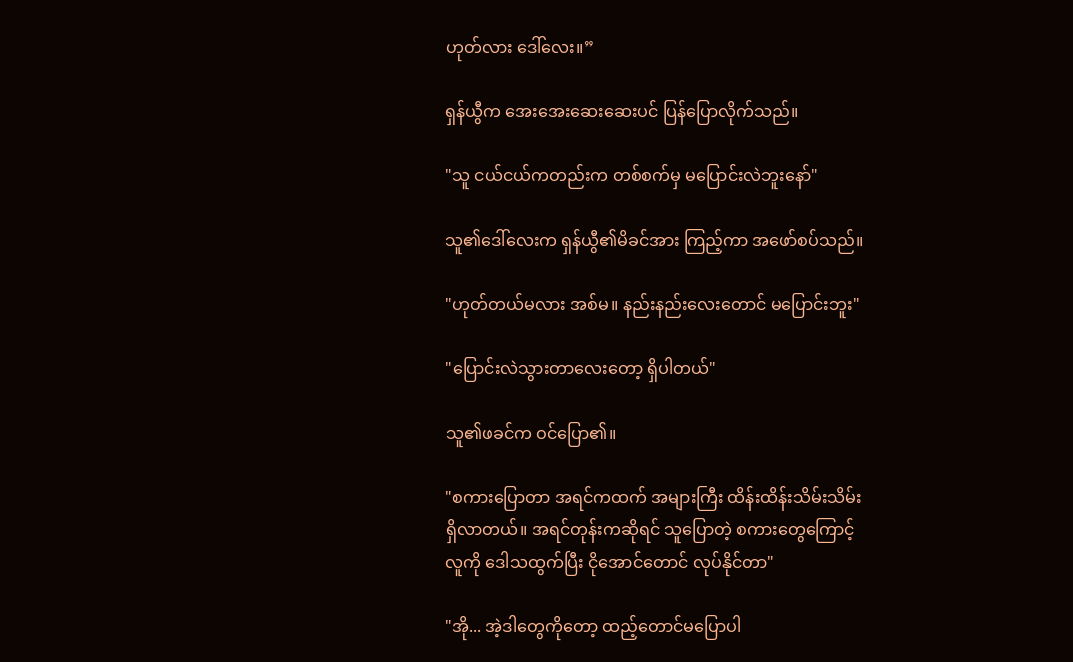ဟုတ်လား ဒေါ်လေး။”

ရှန်ယွီက အေးအေးဆေးဆေးပင် ပြန်ပြောလိုက်သည်။

"သူ ငယ်ငယ်ကတည်းက တစ်စက်မှ မပြောင်းလဲဘူးနော်"

သူ၏ဒေါ်လေးက ရှန်ယွီ၏မိခင်အား ကြည့်ကာ အဖော်စပ်သည်။

"ဟုတ်တယ်မလား အစ်မ။ နည်းနည်းလေးတောင် မပြောင်းဘူး"

"ပြောင်းလဲသွားတာလေးတော့ ရှိပါတယ်"

သူ၏ဖခင်က ဝင်ပြော၏။

"စကားပြောတာ အရင်ကထက် အများကြီး ထိန်းထိန်းသိမ်းသိမ်း ရှိလာတယ်။ အရင်တုန်းကဆိုရင် သူပြောတဲ့ စကားတွေကြောင့် လူကို ဒေါသထွက်ပြီး ငိုအောင်တောင် လုပ်နိုင်တာ"

"အို... အဲ့ဒါတွေကိုတော့ ထည့်တောင်မပြောပါ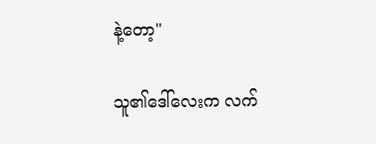နဲ့တော့"

သူ၏ဒေါ်လေးက လက်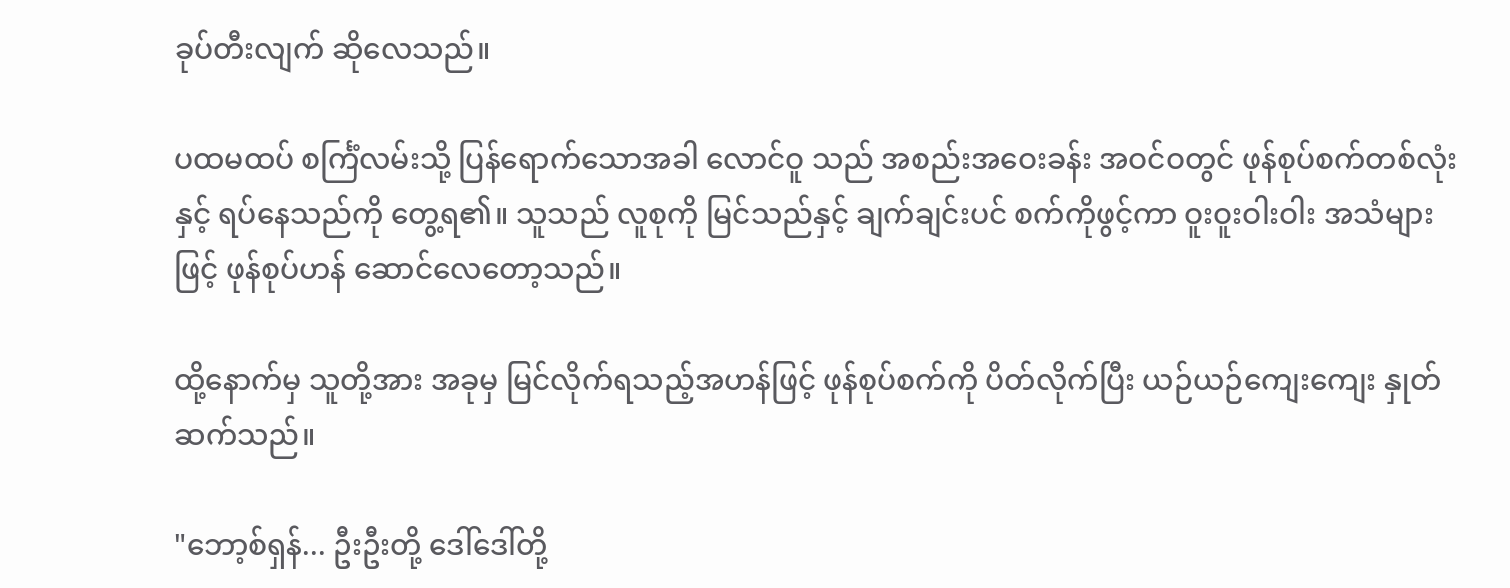ခုပ်တီးလျက် ဆိုလေသည်။

ပထမထပ် စင်္ကြံလမ်းသို့ ပြန်ရောက်သောအခါ လောင်ဝူ သည် အစည်းအဝေးခန်း အဝင်ဝတွင် ဖုန်စုပ်စက်တစ်လုံးနှင့် ရပ်နေသည်ကို တွေ့ရ၏။ သူသည် လူစုကို မြင်သည်နှင့် ချက်ချင်းပင် စက်ကိုဖွင့်ကာ ဝူးဝူးဝါးဝါး အသံများဖြင့် ဖုန်စုပ်ဟန် ဆောင်လေတော့သည်။

ထို့နောက်မှ သူတို့အား အခုမှ မြင်လိုက်ရသည့်အဟန်ဖြင့် ဖုန်စုပ်စက်ကို ပိတ်လိုက်ပြီး ယဉ်ယဉ်ကျေးကျေး နှုတ်ဆက်သည်။

"ဘော့စ်ရှန်... ဦးဦးတို့ ဒေါ်ဒေါ်တို့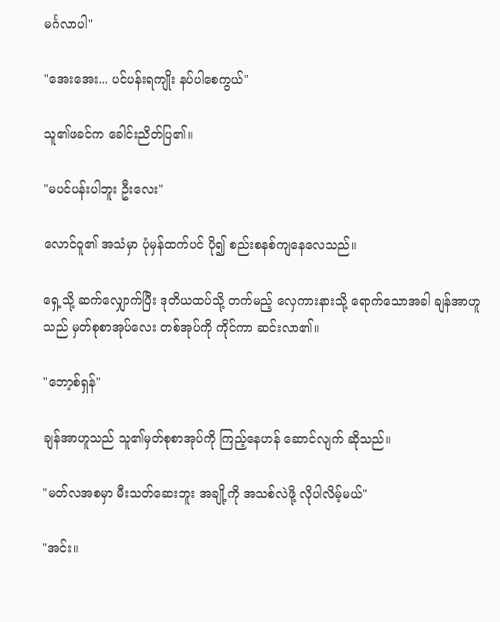မင်္ဂလာပါ"

"အေးအေး... ပင်ပန်းရကျိုး နပ်ပါစေကွယ်"

သူ၏ဖခင်က ခေါင်းညိတ်ပြ၏။

"မပင်ပန်းပါဘူး ဦးလေး"

လောင်ဝူ၏ အသံမှာ ပုံမှန်ထက်ပင် ပို၍ စည်းစနစ်ကျနေလေသည်။

ရှေ့သို့ ဆက်လျှောက်ပြီး ဒုတိယထပ်သို့ တက်မည့် လှေကားနားသို့ ရောက်သောအခါ ချန်အာဟူ သည် မှတ်စုစာအုပ်လေး တစ်အုပ်ကို ကိုင်ကာ ဆင်းလာ၏။

"ဘော့စ်ရှန်"

ချန်အာဟူသည် သူ၏မှတ်စုစာအုပ်ကို ကြည့်နေဟန် ဆောင်လျက် ဆိုသည်။

"မတ်လအစမှာ မီးသတ်ဆေးဘူး အချို့ကို အသစ်လဲဖို့ လိုပါလိမ့်မယ်"

"အင်း။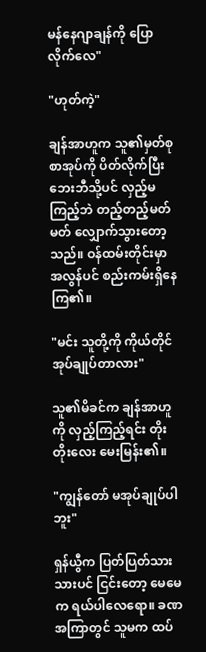မန်နေဂျာချန်ကို ပြောလိုက်လေ"

"ဟုတ်ကဲ့"

ချန်အာဟူက သူ၏မှတ်စုစာအုပ်ကို ပိတ်လိုက်ပြီး ဘေးဘီသို့ပင် လှည့်မကြည့်ဘဲ တည့်တည့်မတ်မတ် လျှောက်သွားတော့သည်။ ဝန်ထမ်းတိုင်းမှာ အလွန်ပင် စည်းကမ်းရှိနေကြ၏။

"မင်း သူတို့ကို ကိုယ်တိုင် အုပ်ချုပ်တာလား"

သူ၏မိခင်က ချန်အာဟူကို လှည့်ကြည့်ရင်း တိုးတိုးလေး မေးမြန်း၏။

"ကျွန်တော် မအုပ်ချုပ်ပါဘူး"

ရှန်ယွီက ပြတ်ပြတ်သားသားပင် ငြင်းတော့ မေမေက ရယ်ပါလေရော။ ခဏအကြာတွင် သူမက ထပ်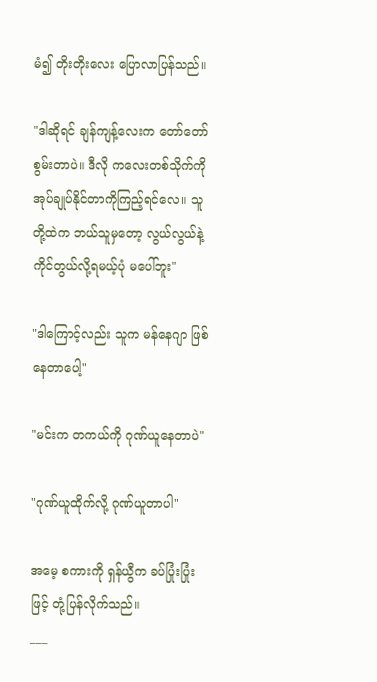မံ၍ တိုးတိုးလေး ပြောလာပြန်သည်။

"ဒါဆိုရင် ချန်ကျန့်လေးက တော်တော်စွမ်းတာပဲ။ ဒီလို ကလေးတစ်သိုက်ကို အုပ်ချုပ်နိုင်တာကိုကြည့်ရင်လေ။ သူတို့ထဲက ဘယ်သူမှတော့ လွယ်လွယ်နဲ့ ကိုင်တွယ်လို့ရမယ့်ပုံ မပေါ်ဘူး"

"ဒါကြောင့်လည်း သူက မန်နေဂျာ ဖြစ်နေတာပေါ့"

"မင်းက တကယ်ကို ဂုဏ်ယူနေတာပဲ"

"ဂုဏ်ယူထိုက်လို့ ဂုဏ်ယူတာပါ"

အမေ့ စကားကို ရှန်ယွီက ခပ်ပြုံးပြုံးဖြင့် တုံ့ပြန်လိုက်သည်။
___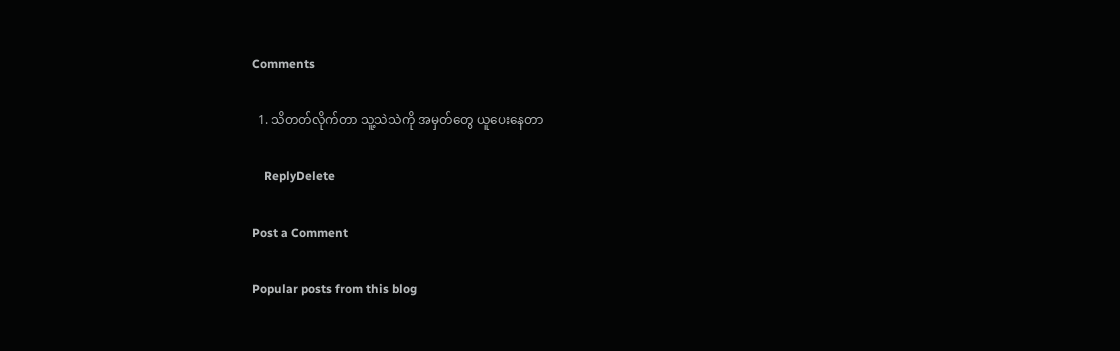Comments

  1. သိတတ်လိုက်တာ သူ့သဲသဲကို အမှတ်တွေ ယူပေးနေတာ

    ReplyDelete

Post a Comment

Popular posts from this blog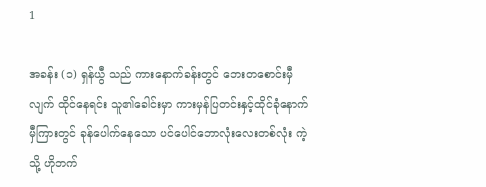1

အခန်း (၁) ရှန်ယွီ သည် ကားနောက်ခန်းတွင် ဘေးတစောင်းမှီလျက် ထိုင်နေရင်း သူ၏ခေါင်းမှာ ကားမှန်ပြတင်းနှင့်ထိုင်ခုံနောက်မှီကြားတွင် ခုန်ပေါက်နေသော ပင်ပေါင်ဘောလုံးလေးတစ်လုံး ကဲ့သို့ ဟိုဘက်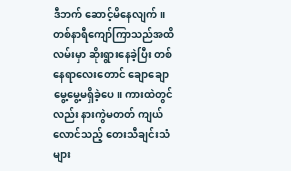ဒီဘက် ဆောင့်မိနေလျက်။ တစ်နာရီကျော်ကြာသည်အထိ လမ်းမှာ ဆိုးရွားနေခဲ့ပြီး တစ်နေရာလေးတောင် ချောချောမွေ့မွေ့မရှိခဲ့ပေ။ ကားထဲတွင်လည်း နားကွဲမတတ် ကျယ်လောင်သည့် တေးသီချင်းသံများ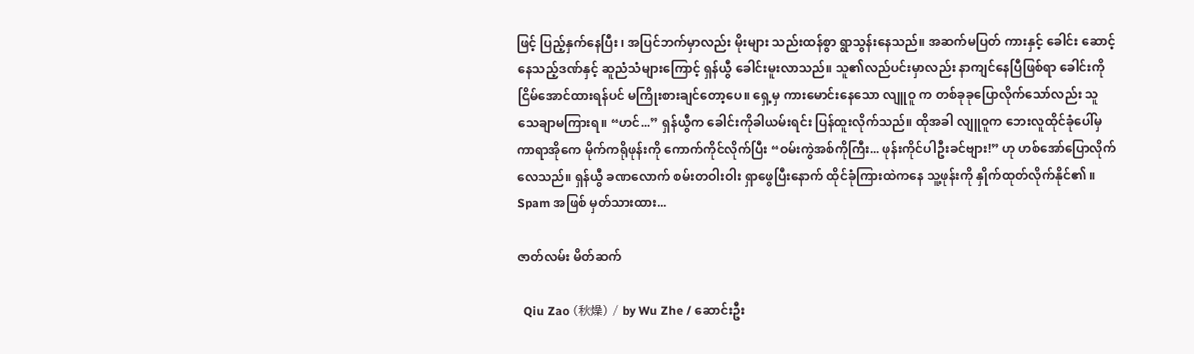ဖြင့် ပြည့်နှက်နေပြီး ၊ အပြင်ဘက်မှာလည်း မိုးများ သည်းထန်စွာ ရွာသွန်းနေသည်။ အဆက်မပြတ် ကားနှင့် ခေါင်း ဆောင့်နေသည့်ဒဏ်နှင့် ဆူညံသံများကြောင့် ရှန်ယွီ ခေါင်းမူးလာသည်။ သူ၏လည်ပင်းမှာလည်း နာကျင်နေပြီဖြစ်ရာ ခေါင်းကို ငြိမ်အောင်ထားရန်ပင် မကြိုးစားချင်တော့ပေ။ ရှေ့မှ ကားမောင်းနေသော လျူဝူ က တစ်ခုခုပြောလိုက်သော်လည်း သူ သေချာမကြားရ။ “ဟင်...” ရှန်ယွီက ခေါင်းကိုခါယမ်းရင်း ပြန်ထူးလိုက်သည်။ ထိုအခါ လျူဝူက ဘေးလူထိုင်ခုံပေါ်မှ ကာရာအိုကေ မိုက်ကရိုဖုန်းကို ကောက်ကိုင်လိုက်ပြီး “ဝမ်းကွဲအစ်ကိုကြီး... ဖုန်းကိုင်ပါဦးခင်ဗျား!” ဟု ဟစ်အော်ပြောလိုက်လေသည်။ ရှန်ယွီ ခဏလောက် စမ်းတဝါးဝါး ရှာဖွေပြီးနောက် ထိုင်ခုံကြားထဲကနေ သူ့ဖုန်းကို နှိုက်ထုတ်လိုက်နိုင်၏ ။ Spam အဖြစ် မှတ်သားထား...

ဇာတ်လမ်း မိတ်ဆက်

  Qiu Zao (秋燥) / by Wu Zhe / ဆောင်းဦး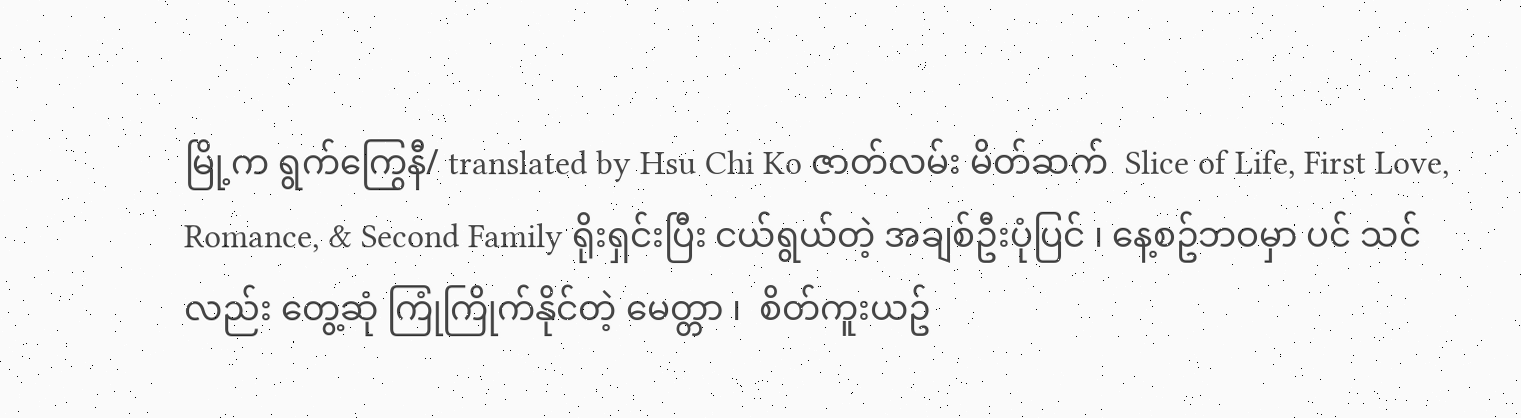မြို့က ရွက်ကြွေနီ/ translated by Hsu Chi Ko ဇာတ်လမ်း မိတ်ဆက်  Slice of Life, First Love, Romance, & Second Family ရိုးရှင်းပြီး ငယ်ရွယ်တဲ့ အချစ်ဦးပုံပြင် ၊ နေ့စဥ်ဘဝမှာ ပင် သင်လည်း တွေ့ဆုံ ကြုံကြိုက်နိုင်တဲ့ မေတ္တာ ၊  စိတ်ကူးယဥ်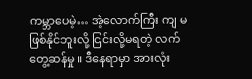ကမ္ဘာပေမဲ့… အဲ့လောက်ကြီး ကျ မဖြစ်နိုင်ဘူးလို့ ငြင်းလို့မရတဲ့ လက်တွေ့ဆန်မှု ။ ဒီနေရာမှာ အားလုံး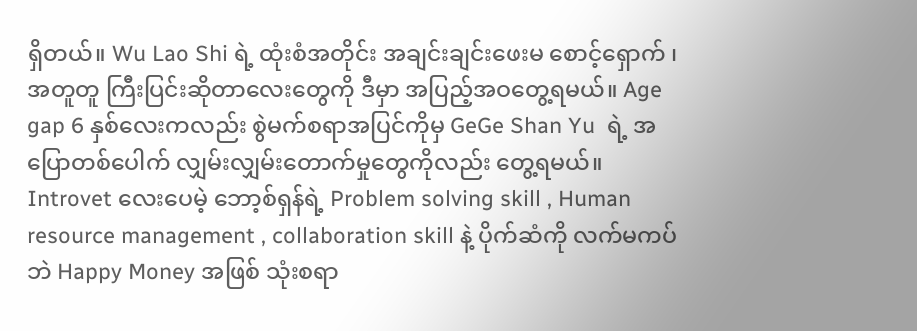ရှိတယ်။ Wu Lao Shi ရဲ့ ထုံးစံအတိုင်း အချင်းချင်းဖေးမ စောင့်‌ရှောက် ၊ အတူတူ ကြီးပြင်းဆိုတာလေးတွေကို ဒီမှာ အပြည့်အဝတွေ့ရမယ်။ Age gap 6 နှစ်လေးကလည်း စွဲမက်စရာအပြင်ကိုမှ GeGe Shan Yu  ရဲ့ အပြောတစ်ပေါက် လျှမ်းလျှမ်းတောက်မှုတွေကိုလည်း တွေ့ရမယ်။ Introvet လေးပေမဲ့ ဘော့စ်ရှန်ရဲ့ Problem solving skill , Human resource management , collaboration skill နဲ့ ပိုက်ဆံကို လက်မကပ်ဘဲ Happy Money အဖြစ် သုံးစရာ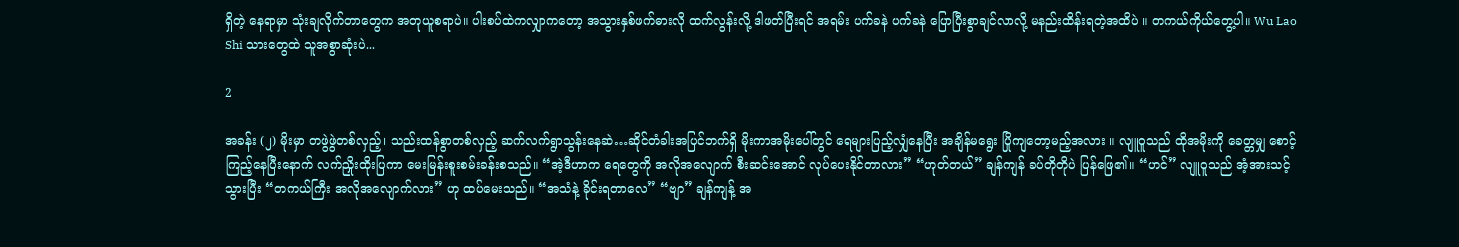ရှိတဲ့ နေရာမှာ သုံးချလိုက်တာတွေက အတုယူစရာပဲ။ ပါးစပ်ထဲကလျှာကတော့ အသွားနှစ်ဖက်ဓားလို ထက်လွန်းလို့ ဒါဖတ်ပြီးရင် အရမ်း ပက်ခနဲ ပက်ခနဲ ပြောပြီးစွာချင်လာလို့ မနည်းထိန်းရတဲ့အထိပဲ ။ တကယ်ကိုယ်တွေ့ပါ။ Wu Lao Shi သားတွေထဲ သူအစွာဆုံးပဲ...

2

အခန်း (၂) မိုးမှာ တဖွဲဖွဲတစ်လှည့်၊ သည်းထန်စွာတစ်လှည့် ဆက်လက်ရွာသွန်းနေဆဲ…ဆိုင်တံခါးအပြင်ဘက်ရှိ မိုးကာအမိုးပေါ်တွင် ရေများပြည့်လျှံနေပြီး အချိန်မရွေး ပြိုကျတော့မည့်အလား ။ လျူဝူသည် ထိုအမိုးကို ခေတ္တမျှ စောင့်ကြည့်နေပြီးနောက် လက်ညှိုးထိုးပြကာ မေးမြန်းစူးစမ်းခန်းစသည်။ “အဲ့ဒီဟာက ရေတွေကို အလိုအလျောက် စီးဆင်းအောင် လုပ်ပေးနိုင်တာလား” “ဟုတ်တယ်” ချန်ကျန် ခပ်တိုတိုပဲ ပြန်ဖြေ၏။ “ဟင်” လျူဝူသည် အံ့အားသင့်သွားပြီး “တကယ်ကြီး အလိုအလျောက်လား” ဟု ထပ်မေးသည်။ “အသံနဲ့ ခိုင်းရတာလေ” “ဗျာ” ချန်ကျန့် အ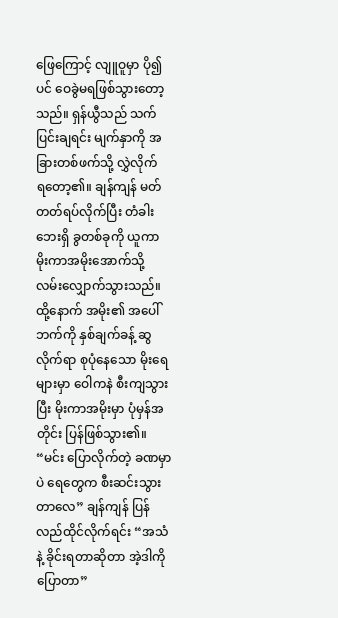ဖြေကြောင့် လျူဝူမှာ ပို၍ပင် ဝေခွဲမရဖြစ်သွားတော့သည်။ ရှန်ယွီသည် သက်ပြင်းချရင်း မျက်နှာကို အခြားတစ်ဖက်သို့ လွှဲလိုက်ရ‌တော့၏။ ချန်ကျန် မတ်တတ်ရပ်လိုက်ပြီး တံခါးဘေးရှိ ခွတစ်ခုကို ယူကာ မိုးကာအမိုးအောက်သို့ လမ်းလျှောက်သွားသည်။ ထို့နောက် အမိုး၏ အပေါ်ဘက်ကို နှစ်ချက်ခန့် ဆွလိုက်ရာ စုပုံနေသော မိုးရေများမှာ ဝေါကနဲ စီးကျသွားပြီး မိုးကာအမိုးမှာ ပုံမှန်အတိုင်း ပြန်ဖြစ်သွား၏။ “မင်း ပြောလိုက်တဲ့ ခဏမှာပဲ ရေတွေက စီးဆင်းသွားတာလေ” ချန်ကျန် ပြန်လည်ထိုင်လိုက်ရင်း “အသံနဲ့ ခိုင်းရတာဆိုတာ အဲ့ဒါကို ပြောတာ”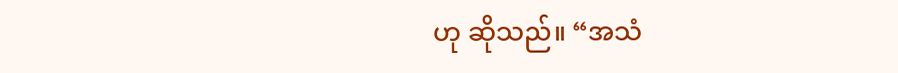ဟု ဆိုသည်။ “အသံ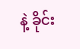နဲ့ ခိုင်း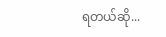ရတယ်ဆို...